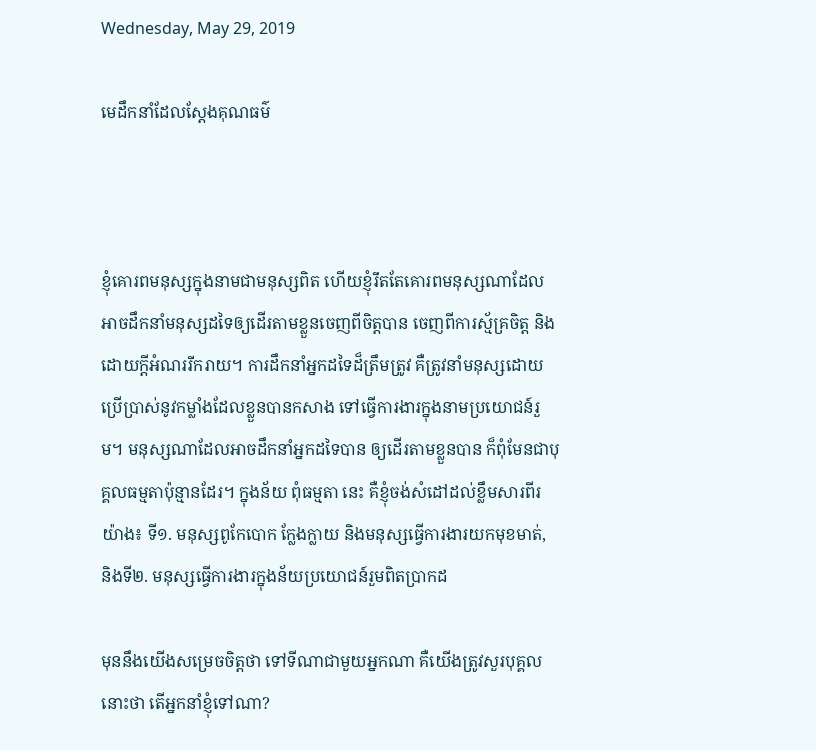Wednesday, May 29, 2019

មេដឹកនាំដែលស្តែងគុណធម៌



ខ្ញុំគោរពមនុស្សក្នុងនាមជាមនុស្សពិត ហើយខ្ញុំរឹតតែគោរពមនុស្សណាដែលអាចដឹកនាំមនុស្សដទៃឲ្យដើរតាមខ្លួនចេញពីចិត្តបាន ចេញពីការស្ម័គ្រចិត្ត និងដោយក្តីអំណររីករាយ។ ការដឹកនាំអ្នកដទៃដ៏ត្រឹមត្រូវ គឺត្រូវនាំមនុស្សដោយប្រើប្រាស់នូវកម្លាំងដែលខ្លួនបានកសាង ទៅធ្វើការងារក្នុងនាមប្រយោជន៍រួម។ មនុស្សណាដែលអាចដឹកនាំអ្នកដទៃបាន ឲ្យដើរតាមខ្លួនបាន ក៏ពុំមែនជាបុគ្គលធម្មតាប៉ុន្មានដែរ។ ក្នុងន័យ ពុំធម្មតា នេះ គឺខ្ញុំចង់សំដៅដល់ខ្លឹមសារពីរយ៉ាង៖ ទី១. មនុស្សពូកែបោក ក្លែងក្លាយ និងមនុស្សធ្វើការងារយកមុខមាត់, និងទី២. មនុស្សធ្វើការងារក្នុងន័យប្រយោជន៍រួមពិតប្រាកដ

មុននឹងយើងសម្រេចចិត្តថា ទៅទីណាជាមួយអ្នកណា គឺយើងត្រូវសួរបុគ្គលនោះថា តើអ្នកនាំខ្ញុំទៅណា?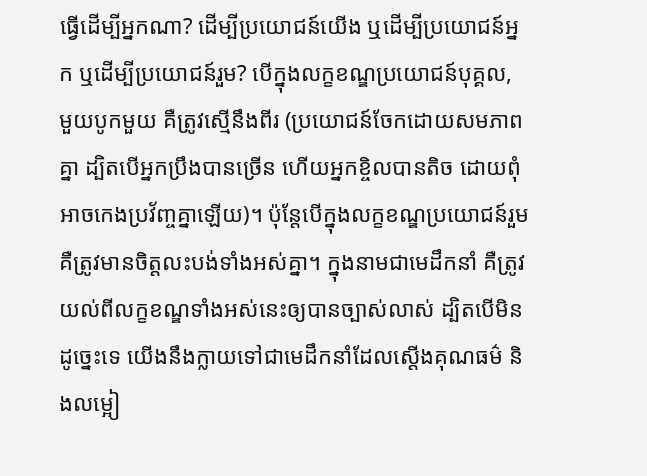ធ្វើដើម្បីអ្នកណា? ដើម្បីប្រយោជន៍យើង ឬដើម្បីប្រយោជន៍អ្នក ឬដើម្បីប្រយោជន៍រួម? បើក្នុងលក្ខខណ្ឌប្រយោជន៍បុគ្គល, មួយបូកមួយ គឺត្រូវស្មើនឹងពីរ (ប្រយោជន៍ចែកដោយសមភាពគ្នា ដ្បិតបើអ្នកប្រឹងបានច្រើន ហើយអ្នកខ្ចិលបានតិច ដោយពុំអាចកេងប្រវ័ញ្ចគ្នាឡើយ)។ ប៉ុន្តែបើក្នុងលក្ខខណ្ឌប្រយោជន៍រួម គឺត្រូវមានចិត្តលះបង់ទាំងអស់គ្នា។ ក្នុងនាមជាមេដឹកនាំ គឺត្រូវយល់ពីលក្ខខណ្ឌទាំងអស់នេះឲ្យបានច្បាស់លាស់ ដ្បិតបើមិនដូច្នេះទេ យើងនឹងក្លាយទៅជាមេដឹកនាំដែលស្តើងគុណធម៌ និងលម្អៀ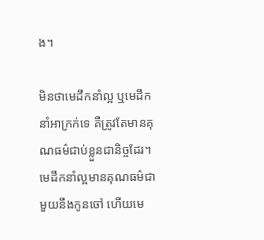ង។

មិនថាមេដឹកនាំល្អ ឬមេដឹកនាំអាក្រក់ទេ គឺត្រូវតែមានគុណធម៌ជាប់ខ្លួនជានិច្ចដែរ។ មេដឹកនាំល្អមានគុណធម៌ជាមួយនឹងកូនចៅ ហើយមេ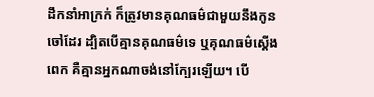ដឹកនាំអាក្រក់ ក៏ត្រូវមានគុណធម៌ជាមួយនឹងកូនចៅដែរ ដ្បិតបើគ្មានគុណធម៌ទេ ឬគុណធម៌ស្តើងពេក គឺគ្មានអ្នកណាចង់នៅក្បែរឡើយ។ បើ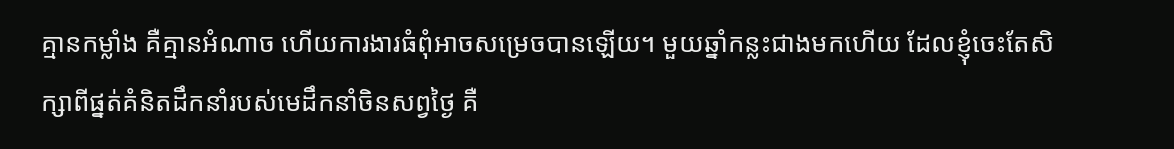គ្មានកម្លាំង គឺគ្មានអំណាច ហើយការងារធំពុំអាចសម្រេចបានឡើយ។ មួយឆ្នាំកន្លះជាងមកហើយ ដែលខ្ញុំចេះតែសិក្សាពីផ្នត់គំនិតដឹកនាំរបស់មេដឹកនាំចិនសព្វថ្ងៃ គឺ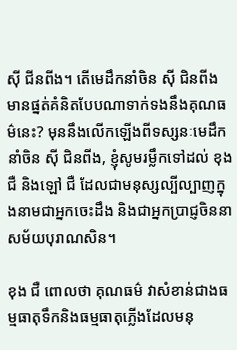ស៊ី ជីនពីង។ តើមេដឹកនាំចិន ស៊ី ជិនពីង មានផ្នត់គំនិតបែបណាទាក់ទងនឹងគុណធម៌នេះ? មុននឹងលើកឡើងពីទស្សនៈមេដឹកនាំចិន ស៊ី ជិនពីង, ខ្ញុំសូមរម្លឹកទៅដល់ ខុង ជឺ និងឡៅ ជឺ ដែលជាមនុស្សល្បីល្បាញក្នុងនាមជាអ្នកចេះដឹង និងជាអ្នកប្រាជ្ញចិននាសម័យបុរាណសិន។

ខុង ជឺ ពោលថា គុណធម៌ វាសំខាន់ជាងធម្មធាតុទឹកនិងធម្មធាតុភ្លើងដែលមនុ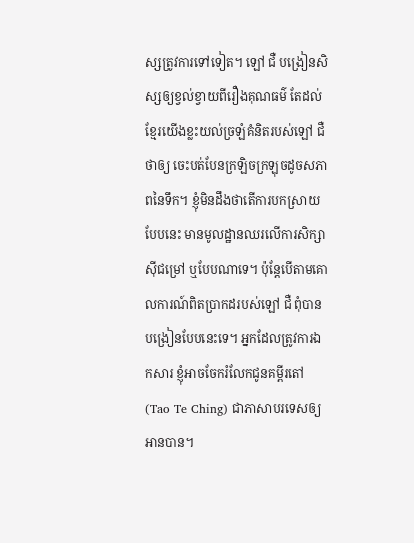ស្សត្រូវការទៅទៀត។ ឡៅ ជឺ បង្រៀនសិស្សឲ្យខ្វល់ខ្វាយពីរឿងគុណធម៌ តែដល់ខ្មែរយើងខ្លះយល់ច្រឡំគំនិតរបស់ឡៅ ជឺ ថាឲ្យ ចេះបត់បែនក្រឡិចក្រឡុចដូចសភាពនៃទឹក។ ខ្ញុំមិនដឹងថាតើការបកស្រាយបែបនេះ មានមូលដ្ឋានឈរលើការសិក្សាស៊ីជម្រៅ ឬបែបណាទេ។ ប៉ុន្តែបើតាមគោលការណ៍ពិតប្រាកដរបស់ឡៅ ជឺ ពុំបានបង្រៀនបែបនេះទេ។ អ្នកដែលត្រូវការឯកសារ ខ្ញុំអាចចែករំលែកជូនគម្ពីរតៅ (Tao Te Ching) ជាភាសាបរទេសឲ្យអានបាន។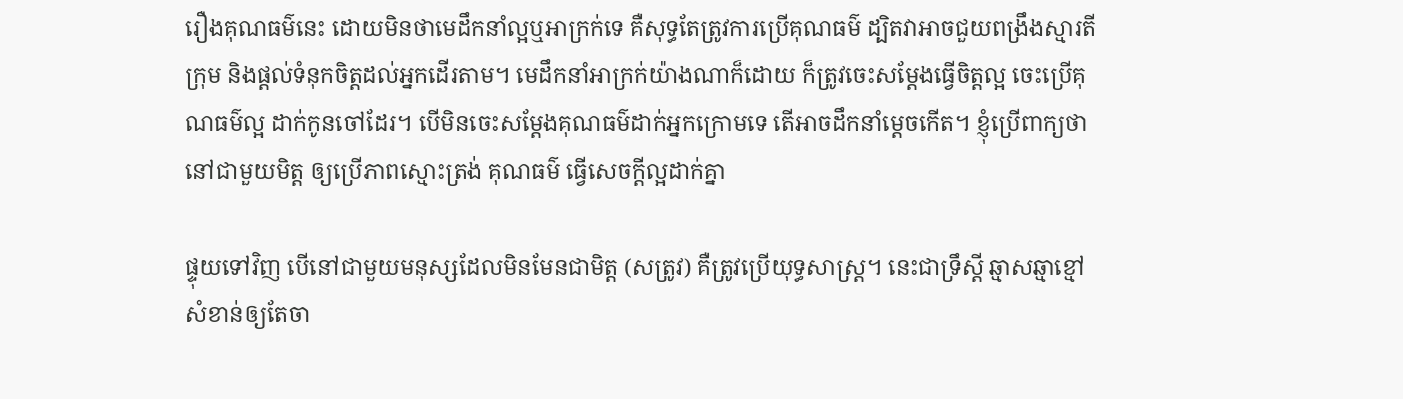រឿងគុណធម៌នេះ ដោយមិនថាមេដឹកនាំល្អឬអាក្រក់ទេ គឺសុទ្ធតែត្រូវការប្រើគុណធម៌ ដ្បិតវាអាចជួយពង្រឹងស្មារតីក្រុម និងផ្តល់ទំនុកចិត្តដល់អ្នកដើរតាម។ មេដឹកនាំអាក្រក់យ៉ាងណាក៏ដោយ ក៏ត្រូវចេះសម្តែងធ្វើចិត្តល្អ ចេះប្រើគុណធម៌ល្អ ដាក់កូនចៅដែរ។ បើមិនចេះសម្តែងគុណធម៌ដាក់អ្នកក្រោមទេ តើអាចដឹកនាំម្តេចកើត។ ខ្ញុំប្រើពាក្យថា នៅជាមួយមិត្ត ឲ្យប្រើភាពស្មោះត្រង់ គុណធម៌ ធ្វើសេចក្តីល្អដាក់គ្នា

ផ្ទុយទៅវិញ បើនៅជាមួយមនុស្សដែលមិនមែនជាមិត្ត (សត្រូវ) គឺត្រូវប្រើយុទ្ធសាស្រ្ត។ នេះជាទ្រឹស្តី ឆ្មាសឆ្មាខ្មៅ សំខាន់ឲ្យតែចា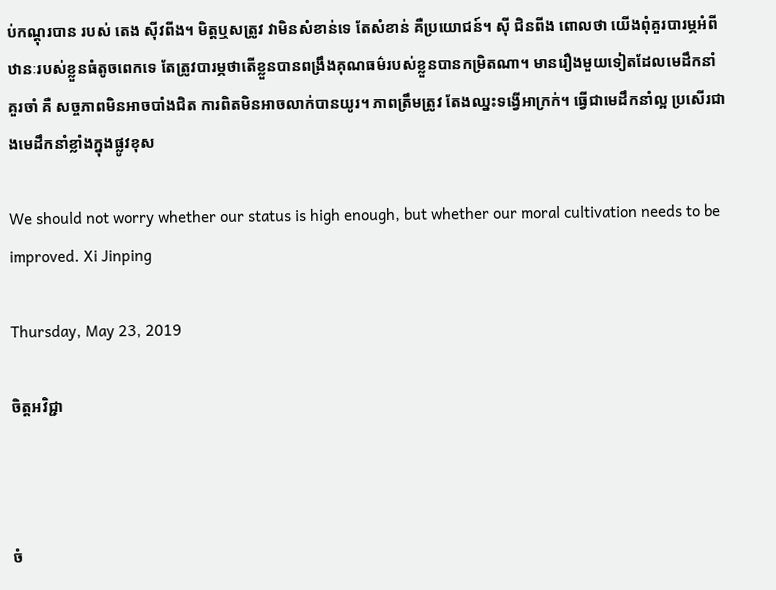ប់កណ្តុរបាន របស់ តេង ស៊ីវពីង។ មិត្តឬសត្រូវ វាមិនសំខាន់ទេ តែសំខាន់ គឺប្រយោជន៍។ ស៊ី ជិនពីង ពោលថា យើងពុំគួរបារម្ភអំពីឋានៈរបស់ខ្លួនធំតូចពេកទេ តែត្រូវបារម្ភថាតើខ្លួនបានពង្រឹងគុណធម៌របស់ខ្លួនបានកម្រិតណា។ មានរឿងមួយទៀតដែលមេដឹកនាំគួរចាំ គឺ សច្ចភាពមិនអាចបាំងជិត ការពិតមិនអាចលាក់បានយូរ។ ភាពត្រឹមត្រូវ តែងឈ្នះទង្វើអាក្រក់។ ធ្វើជាមេដឹកនាំល្អ ប្រសើរជាងមេដឹកនាំខ្លាំងក្នុងផ្លូវខុស

We should not worry whether our status is high enough, but whether our moral cultivation needs to be improved. Xi Jinping

Thursday, May 23, 2019

ចិត្តអវិជ្ជា



ចំ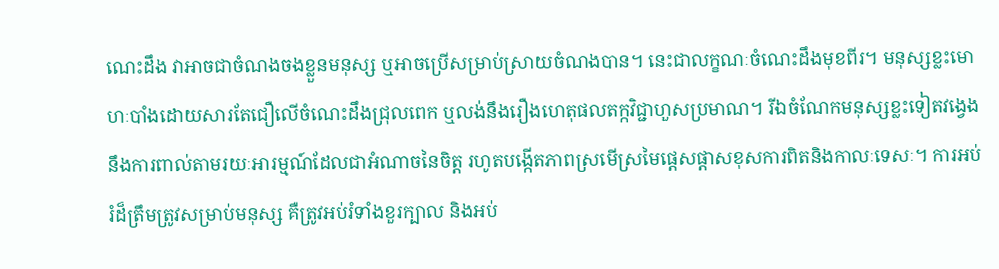ណេះដឹង វាអាចជាចំណងចងខ្លួនមនុស្ស ឬអាចប្រើសម្រាប់ស្រាយចំណងបាន។ នេះជាលក្ខណៈចំណេះដឹងមុខពីរ។ មនុស្សខ្លះមោហៈបាំងដោយសារតែជឿលើចំណេះដឹងជ្រុលពេក ឬលង់នឹងរឿងហេតុផលតក្កវិជ្ជាហួសប្រមាណ។ រីឯចំណែកមនុស្សខ្លះទៀតវង្វេងនឹងការពាល់តាមរយៈអារម្មណ៍ដែលជាអំណាចនៃចិត្ត រហូតបង្កើតភាពស្រមើស្រមៃផ្តេសផ្តាសខុសការពិតនិងកាលៈទេសៈ។ ការអប់រំដ៏ត្រឹមត្រូវសម្រាប់មនុស្ស គឺត្រូវអប់រំទាំងខួរក្បាល និងអប់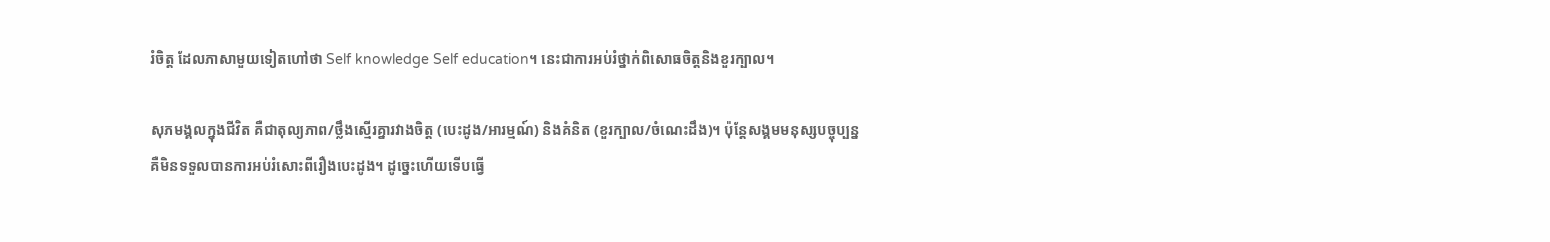រំចិត្ត ដែលភាសាមួយទៀតហៅថា Self knowledge Self education។ នេះជាការអប់រំថ្នាក់ពិសោធចិត្តនិងខួរក្បាល។

សុភមង្គលក្នុងជីវិត គឺជាតុល្យភាព/ថ្លឹងស្មើរគ្នារវាងចិត្ត (បេះដូង/អារម្មណ៍) និងគំនិត (ខួរក្បាល/ចំណេះដឹង)។ ប៉ុន្តែសង្គមមនុស្សបច្ចុប្បន្ន គឺមិនទទួលបានការអប់រំសោះពីរឿងបេះដូង។ ដូច្នេះហើយទើបធ្វើ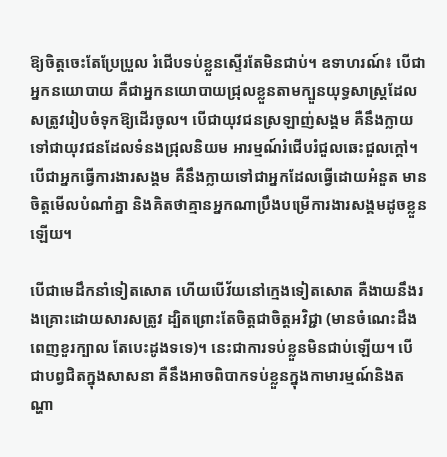ឱ្យចិត្តចេះតែប្រែប្រួល រំជើបទប់ខ្លួនស្ទើរតែមិនជាប់។ ឧទាហរណ៍៖ បើជាអ្នកនយោបាយ គឺជាអ្នកនយោបាយជ្រុលខ្លួនតាមក្បួនយុទ្ធសាស្រ្តដែលសត្រូវរៀបចំទុកឱ្យដើរចូល។ បើជាយុវជនស្រឡាញ់សង្គម គឺនឹងក្លាយទៅជាយុវជនដែលទំនងជ្រុលនិយម អារម្មណ៍រំជើបរំជួលឆេះជួលក្តៅ។ បើជាអ្នកធ្វើការងារសង្គម គឺនឹងក្លាយទៅជាអ្នកដែលធ្វើដោយអំនួត មានចិត្តមើលបំណាំគ្នា និងគិតថាគ្មានអ្នកណាប្រឹងបម្រើការងារសង្គមដូចខ្លួនឡើយ។

បើជាមេដឹកនាំទៀតសោត ហើយបើវ័យនៅក្មេងទៀតសោត គឺងាយនឹងរងគ្រោះដោយសារសត្រូវ ដ្បិតព្រោះតែចិត្តជាចិត្តអវិជ្ជា (មានចំណេះដឹងពេញខួរក្បាល តែបេះដូងទទេ)។ នេះជាការទប់ខ្លួនមិនជាប់ឡើយ។ បើជាបព្វជិតក្នុងសាសនា គឺនឹងអាចពិបាកទប់ខ្លួនក្នុងកាមារម្មណ៍និងតណ្ហា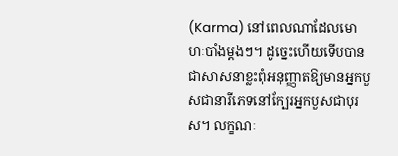(Karma) នៅពេលណាដែលមោហៈបាំងម្តងៗ។ ដូច្នេះហើយទើបបានជាសាសនាខ្លះពុំអនុញ្ញាតឱ្យមានអ្នកបួសជានារីភេទនៅក្បែរអ្នកបួសជាបុរស។ លក្ខណៈ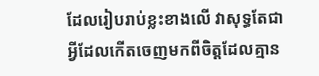ដែលរៀបរាប់ខ្លះខាងលើ វាសុទ្ធតែជាអ្វីដែលកើតចេញមកពីចិត្តដែលគ្មាន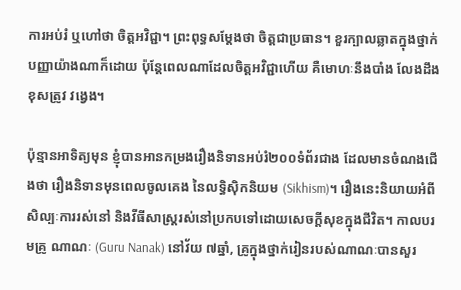ការអប់រំ ឬហៅថា ចិត្តអវិជ្ជា។ ព្រះពុទ្ធសម្តែងថា ចិត្តជាប្រធាន។ ខួរក្បាលឆ្លាតក្នុងថ្នាក់បញ្ញាយ៉ាងណាក៏ដោយ ប៉ុន្តែពេលណាដែលចិត្តអវិជ្ជាហើយ គឺមោហៈនឹងបាំង លែងដឹងខុសត្រូវ វង្វេង។

ប៉ុន្មានអាទិត្យមុន ខ្ញុំបានអានកម្រងរឿងនិទានអប់រំ២០០ទំព័រជាង ដែលមានចំណងជើងថា រឿងនិទានមុនពេលចូលគេង នៃលទ្ធិស៊ិកនិយម (Sikhism)។ រឿងនេះនិយាយអំពីសិល្បៈការរស់នៅ និងវីធីសាស្រ្តរស់នៅប្រកបទៅដោយសេចក្តីសុខក្នុងជីវិត។ កាលបរមគ្រូ ណាណៈ (Guru Nanak) នៅវ័យ ៧ឆ្នាំ, គ្រូក្នុងថ្នាក់រៀនរបស់ណាណៈបានសួរ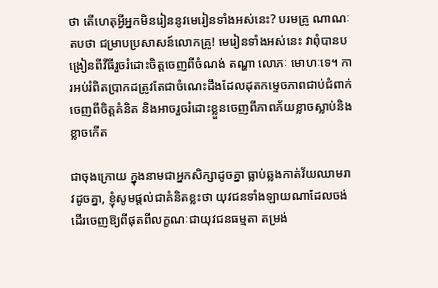ថា តើហេតុអ្វីអ្នកមិនរៀននូវមេរៀនទាំងអស់នេះ? បរមគ្រូ ណាណៈ តបថា ជម្រាបប្រសាសន៍លោកគ្រូ! មេរៀនទាំងអស់នេះ វាពុំបានបង្រៀនពីវីធីរួចរំដោះចិត្តចេញពីចំណង់ តណ្ហា លោភៈ មោហៈទេ។ ការអប់រំពិតប្រាកដត្រូវតែជាចំណេះដឹងដែលដុតកម្ទេចភាពជាប់ជំពាក់ចេញពីចិត្តគំនិត និងអាចរួចរំដោះខ្លួនចេញពីភាពភ័យខ្លាចស្លាប់និងខ្លាចកើត

ជាចុងក្រោយ ក្នុងនាមជាអ្នកសិក្សាដូចគ្នា ធ្លាប់ឆ្លងកាត់វ័យឈាមរាវដូចគ្នា, ខ្ញុំសូមផ្តល់ជាគំនិតខ្លះថា យុវជនទាំងឡាយណាដែលចង់ដើរចេញឱ្យពីផុតពីលក្ខណៈជាយុវជនធម្មតា តម្រង់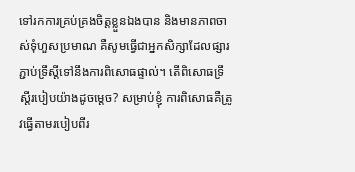ទៅរកការគ្រប់គ្រងចិត្តខ្លួនឯងបាន និងមានភាពចាស់ទុំហួសប្រមាណ គឺសូមធ្វើជាអ្នកសិក្សាដែលផ្សារភ្ជាប់ទ្រឹស្តីទៅនឹងការពិសោធផ្ទាល់។ តើពិសោធទ្រឹស្តីរបៀបយ៉ាងដូចម្តេច? សម្រាប់ខ្ញុំ ការពិសោធគឺត្រូវធ្វើតាមរបៀបពីរ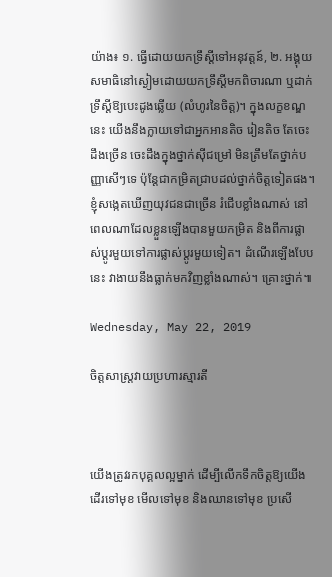យ៉ាង៖ ១. ធ្វើដោយយកទ្រឹស្តីទៅអនុវត្តន៍, ២. អង្គុយសមាធិនៅស្ងៀមដោយយកទ្រឹស្តីមកពិចារណា ឬដាក់ទ្រឹស្តីឱ្យបេះដូងឆ្លើយ (លំហូរនៃចិត្ត)។ ក្នុងលក្ខខណ្ឌនេះ យើងនឹងក្លាយទៅជាអ្នកអានតិច រៀនតិច តែចេះដឹងច្រើន ចេះដឹងក្នុងថ្នាក់ស៊ីជម្រៅ មិនត្រឹមតែថ្នាក់បញ្ញាសើៗទេ ប៉ុន្តែជាកម្រិតជ្រាបដល់ថ្នាក់ចិត្តទៀតផង។ ខ្ញុំសង្កេតឃើញយុវជនជាច្រើន រំជើបខ្លាំងណាស់ នៅពេលណាដែលខ្លួនឡើងបានមួយកម្រិត និងពីការផ្លាស់ប្តូរមួយទៅការផ្លាស់ប្តូរមួយទៀត។ ដំណើរឡើងបែបនេះ វាងាយនឹងធ្លាក់មកវិញខ្លាំងណាស់។ គ្រោះថ្នាក់៕

Wednesday, May 22, 2019

ចិត្តសាស្ត្រវាយប្រហារស្មារតី



យើងត្រូវរកបុគ្គលល្អម្នាក់ ដើម្បីលើកទឹកចិត្តឱ្យយើងដើរទៅមុខ មើលទៅមុខ និងឈានទៅមុខ ប្រសើ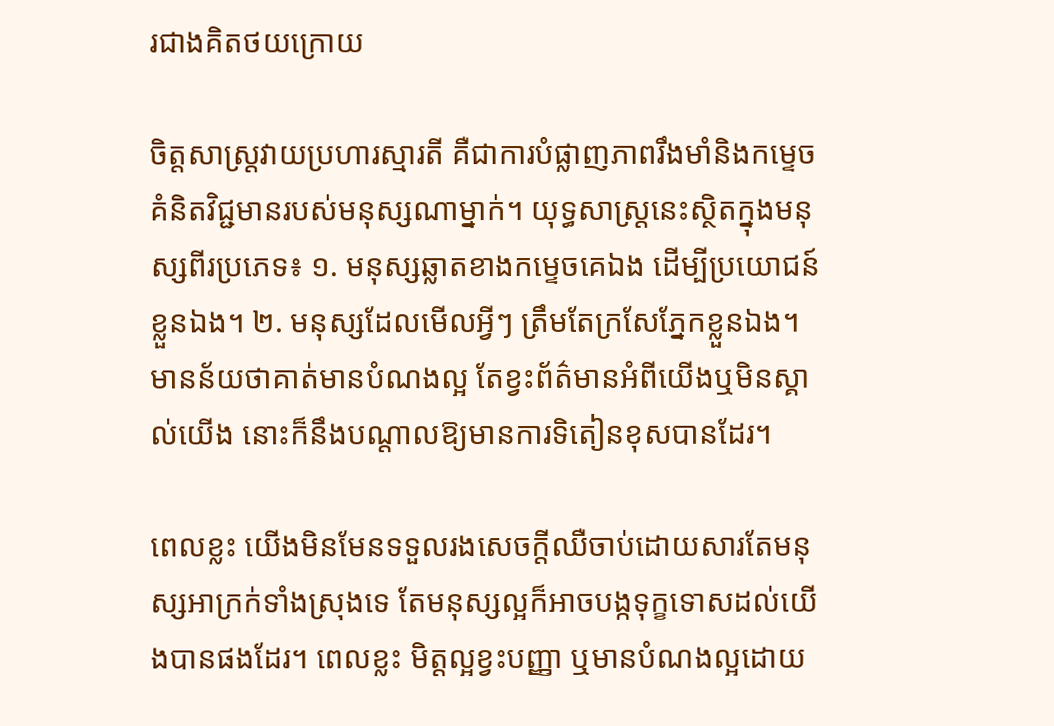រជាងគិតថយក្រោយ

ចិត្តសាស្ត្រវាយប្រហារស្មារតី គឺជាការបំផ្លាញភាពរឹងមាំនិងកម្ទេចគំនិតវិជ្ជមានរបស់មនុស្សណាម្នាក់។ យុទ្ធសាស្ត្រនេះស្ថិតក្នុងមនុស្សពីរប្រភេទ៖ ១. មនុស្សឆ្លាតខាងកម្ទេចគេឯង ដើម្បីប្រយោជន៍ខ្លួនឯង។ ២. មនុស្សដែលមើលអ្វីៗ ត្រឹមតែក្រសែភ្នែកខ្លួនឯង។ មានន័យថាគាត់មានបំណងល្អ តែខ្វះព័ត៌មានអំពីយើងឬមិនស្គាល់យើង នោះក៏នឹងបណ្តាលឱ្យមានការទិតៀនខុសបានដែរ។

ពេលខ្លះ យើងមិនមែនទទួលរងសេចក្តីឈឺចាប់ដោយសារតែមនុស្សអាក្រក់ទាំងស្រុងទេ តែមនុស្សល្អក៏អាចបង្កទុក្ខទោសដល់យើងបានផងដែរ។ ពេលខ្លះ មិត្តល្អខ្វះបញ្ញា ឬមានបំណងល្អដោយ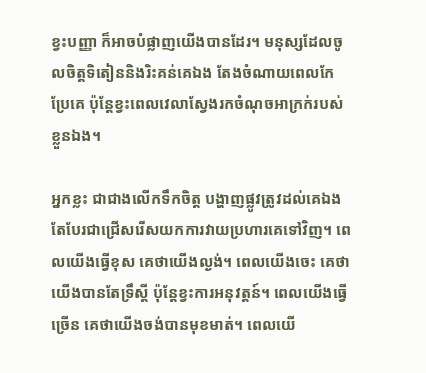ខ្វះបញ្ញា ក៏អាចបំផ្លាញយើងបានដែរ។ មនុស្សដែលចូលចិត្តទិតៀននិងរិះគន់គេឯង តែងចំណាយពេលកែប្រែគេ ប៉ុន្តែខ្វះពេលវេលាស្វែងរកចំណុចអាក្រក់របស់ខ្លួនឯង។

អ្នកខ្លះ ជាជាងលើកទឹកចិត្ត បង្ហាញផ្លូវត្រូវដល់គេឯង តែបែរជាជ្រើសរើសយកការវាយប្រហារគេទៅវិញ។ ពេលយើងធ្វើខុស គេថាយើងល្ងង់។ ពេលយើងចេះ គេថាយើងបានតែទ្រឹស្តី ប៉ុន្តែខ្វះការអនុវត្តន៍។ ពេលយើងធ្វើច្រើន គេថាយើងចង់បានមុខមាត់។ ពេលយើ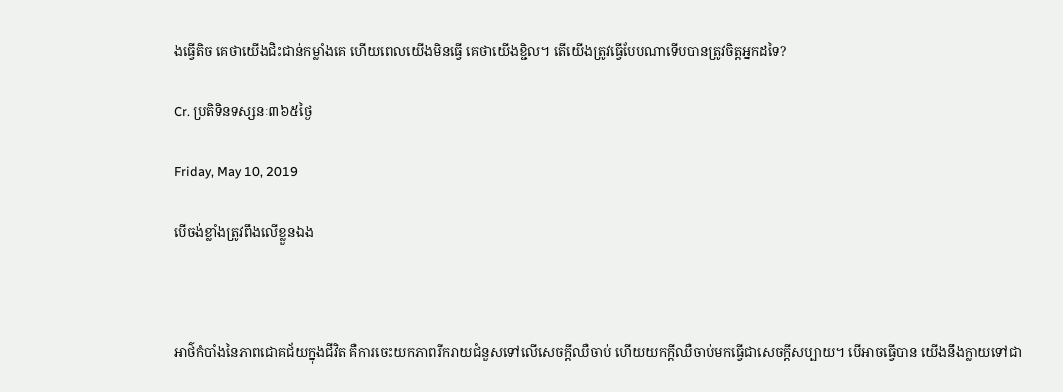ងធ្វើតិច គេថាយើងជិះជាន់កម្លាំងគេ ហើយពេលយើងមិនធ្វើ គេថាយើងខ្ជិល។ តើយើងត្រូវធ្វើបែបណាទើបបានត្រូវចិត្តអ្នកដទៃ?

Cr. ប្រតិទិនទស្សនៈ៣៦៥ថ្ងៃ

Friday, May 10, 2019

បើចង់ខ្លាំងត្រូវពឹងលើខ្លួនឯង



អាថ៌កំបាំងនៃភាពជោគជ័យក្នុងជីវិត គឺការចេះយកភាពរីករាយជំនួសទៅលើសេចក្តីឈឺចាប់ ហើយយកក្តីឈឺចាប់មកធ្វើជាសេចក្តីសប្បាយ។ បើអាចធ្វើបាន យើងនឹងក្លាយទៅជា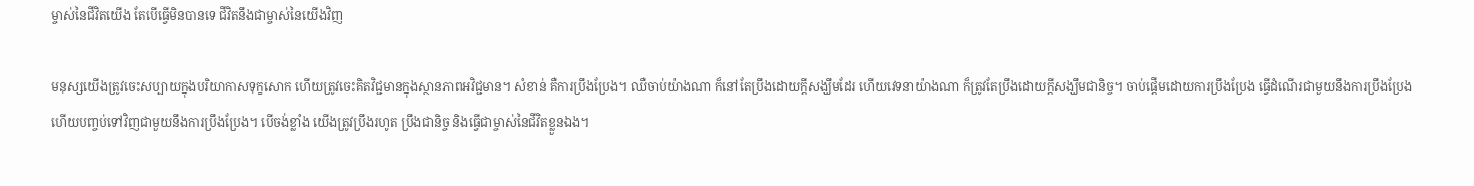ម្ចាស់នៃជីវិតយើង តែបើធ្វើមិនបានទេ ជីវិតនឹងជាម្ចាស់នៃយើងវិញ

មនុស្សយើងត្រូវចេះសប្បាយក្នុងបរិយាកាសទុក្ខសោក ហើយត្រូវចេះគិតវិជ្ជមានក្នុងស្ថានភាពអវិជ្ជមាន។ សំខាន់ គឺការប្រឹងប្រែង។ ឈឺចាប់យ៉ាងណា ក៏នៅតែប្រឹងដោយក្តីសង្ឃឹមដែរ ហើយវេទនាយ៉ាងណា ក៏ត្រូវតែប្រឹងដោយក្តីសង្ឃឹមជានិច្ច។ ចាប់ផ្តើមដោយការប្រឹងប្រែង ធ្វើដំណើរជាមួយនឹងការប្រឹងប្រែង ហើយបញ្ចប់ទៅវិញជាមួយនឹងការប្រឹងប្រែង។ បើចង់ខ្លាំង យើងត្រូវប្រឹងរហូត ប្រឹងជានិច្ច និងធ្វើជាម្ចាស់នៃជីវិតខ្លួនឯង។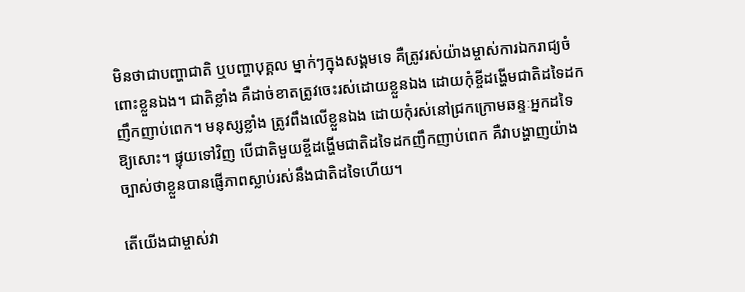មិនថាជាបញ្ហាជាតិ ឬបញ្ហាបុគ្គល ម្នាក់ៗក្នុងសង្គមទេ គឺត្រូវរស់យ៉ាងម្ចាស់ការឯករាជ្យចំពោះខ្លួនឯង។ ជាតិខ្លាំង គឺដាច់ខាតត្រូវចេះរស់ដោយខ្លួនឯង ដោយកុំខ្ចីដង្ហើមជាតិដទៃដកញឹកញាប់ពេក។ មនុស្សខ្លាំង ត្រូវពឹងលើខ្លួនឯង ដោយកុំរស់នៅជ្រកក្រោមឆន្ទៈអ្នកដទៃឱ្យសោះ។ ផ្ទុយទៅវិញ បើជាតិមួយខ្ចីដង្ហើមជាតិដទៃដកញឹកញាប់ពេក គឺវាបង្ហាញយ៉ាងច្បាស់ថាខ្លួនបានផ្ញើភាពស្លាប់រស់នឹងជាតិដទៃហើយ។

តើយើងជាម្ចាស់វា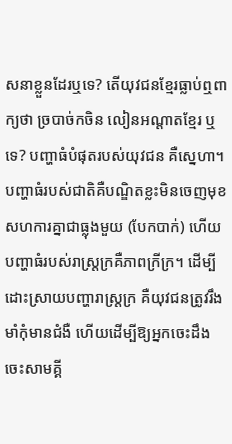សនាខ្លួនដែរឬទេ? តើយុវជនខ្មែរធ្លាប់ឮពាក្យថា ច្របាច់កចិន លៀនអណ្តាតខ្មែរ ឬទេ? បញ្ហាធំបំផុតរបស់យុវជន គឺស្នេហា។ បញ្ហាធំរបស់ជាតិគឺបណ្ឌិតខ្លះមិនចេញមុខសហការគ្នាជាធ្លុងមួយ (បែកបាក់) ហើយបញ្ហាធំរបស់រាស្ត្រក្រគឺភាពក្រីក្រ។ ដើម្បីដោះស្រាយបញ្ហារាស្ត្រក្រ គឺយុវជនត្រូវរឹងមាំកុំមានជំងឺ ហើយដើម្បីឱ្យអ្នកចេះដឹងចេះសាមគ្គី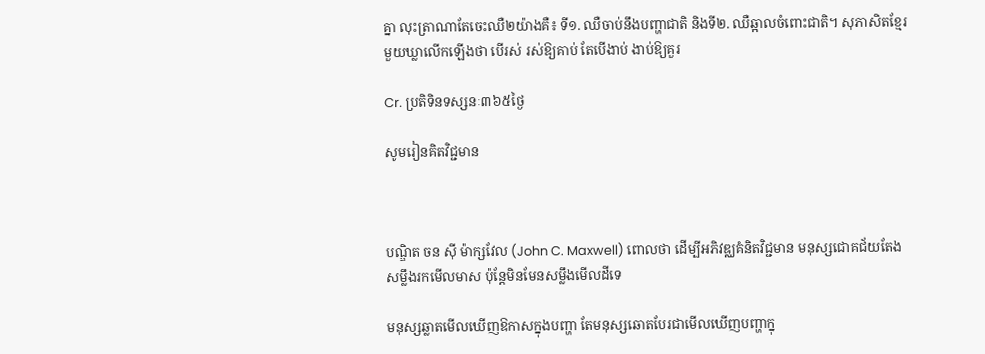គ្នា លុះត្រាណាតែចេះឈឺ២យ៉ាងគឺ៖ ទី១. ឈឺចាប់នឹងបញ្ហាជាតិ និងទី២. ឈឺឆ្អាលចំពោះជាតិ។ សុភាសិតខ្មែរមួយឃ្លាលើកឡើងថា បើរស់ រស់ឱ្យគាប់ តែបើងាប់ ងាប់ឱ្យគួរ

Cr. ប្រតិទិនទស្សនៈ៣៦៥ថ្ងៃ

សូមរៀនគិតវិជ្ជមាន



បណ្ឌិត ចន ស៊ី ម៉ាក្សវែល (John C. Maxwell) ពោលថា ដើម្បីអភិវឌ្ឈគំនិតវិជ្ជមាន មនុស្សជោគជ័យតែងសម្លឹងរកមើលមាស ប៉ុន្តែមិនមែនសម្លឹងមើលដីទេ

មនុស្សឆ្លាតមើលឃើញឱកាសក្នុងបញ្ហា តែមនុស្សឆោតបែរជាមើលឃើញបញ្ហាក្នុ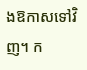ងឱកាសទៅវិញ។ ក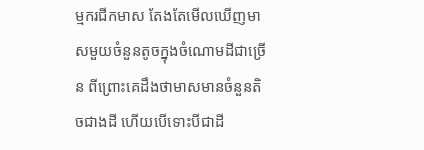ម្មករជីកមាស តែងតែមើលឃើញមាសមួយចំនួនតូចក្នុងចំណោមដីជាច្រើន ពីព្រោះគេដឹងថាមាសមានចំនួនតិចជាងដី ហើយបើទោះបីជាដី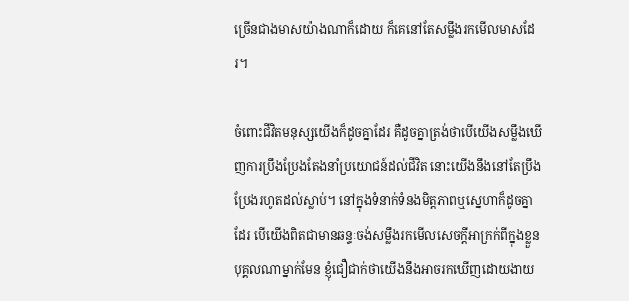ច្រើនជាងមាសយ៉ាងណាក៏ដោយ ក៏គេនៅតែសម្លឹងរកមើលមាសដែរ។

ចំពោះជីវិតមនុស្សយើងក៏ដូចគ្នាដែរ គឺដូចគ្នាត្រង់ថាបើយើងសម្លឹងឃើញការប្រឹងប្រែងតែងនាំប្រយោជន៍ដល់ជីវិត នោះយើងនឹងនៅតែប្រឹងប្រែងរហូតដល់ស្លាប់។ នៅក្នុងទំនាក់ទំនងមិត្តភាពឬស្នេហាក៏ដូចគ្នាដែរ បើយើងពិតជាមានឆន្ទៈចង់សម្លឹងរកមើលសេចក្តីអាក្រក់ពីក្នុងខ្លួនបុគ្គលណាម្នាក់មែន ខ្ញុំជឿជាក់ថាយើងនឹងអាចរកឃើញដោយងាយ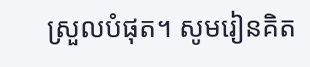ស្រួលបំផុត។ សូមរៀនគិត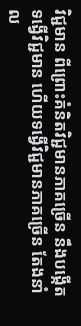វិជ្ជមាន ពីព្រោះគំនិតវិជ្ជមានភាគច្រើន នឹងបង្កើតទង្វើវិជ្ជមាន ហើយទង្វើវិជ្ជមានភាគច្រើន តែងនាំល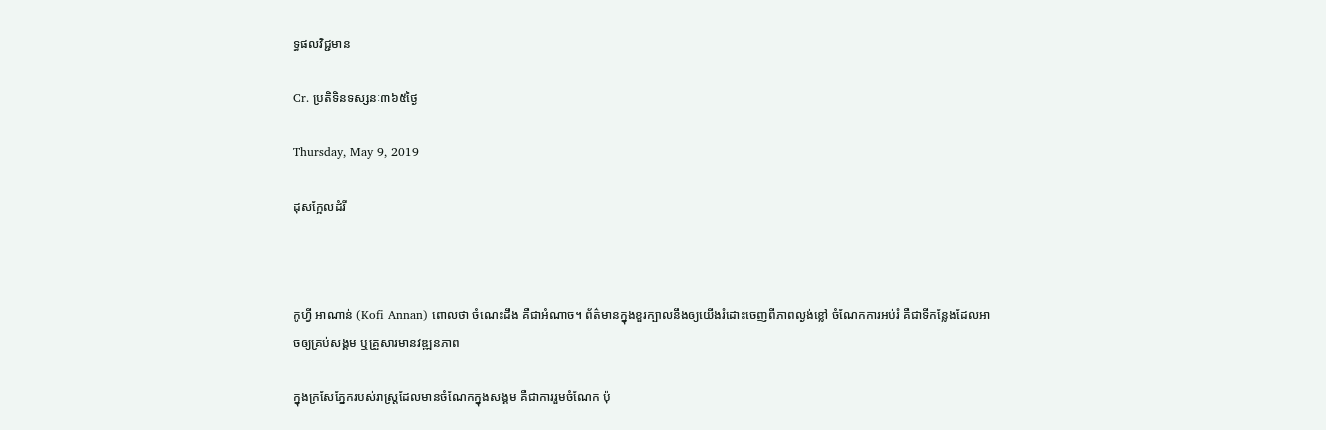ទ្ធផលវិជ្ជមាន

Cr. ប្រតិទិនទស្សនៈ៣៦៥ថ្ងៃ

Thursday, May 9, 2019

ដុសក្អែលដំរី



កូហ្វី អាណាន់ (Kofi Annan) ពោលថា ចំណេះដឹង គឺជាអំណាច។ ព័ត៌មានក្នុងខួរក្បាលនឹងឲ្យយើងរំដោះចេញពីភាពល្ងង់ខ្លៅ ចំណែកការអប់រំ គឺជាទីកន្លែងដែលអាចឲ្យគ្រប់សង្គម ឬគ្រួសារមានវឌ្ឍនភាព

ក្នុងក្រសែភ្នែករបស់រាស្រ្តដែលមានចំណែកក្នុងសង្គម គឺជាការរួមចំណែក ប៉ុ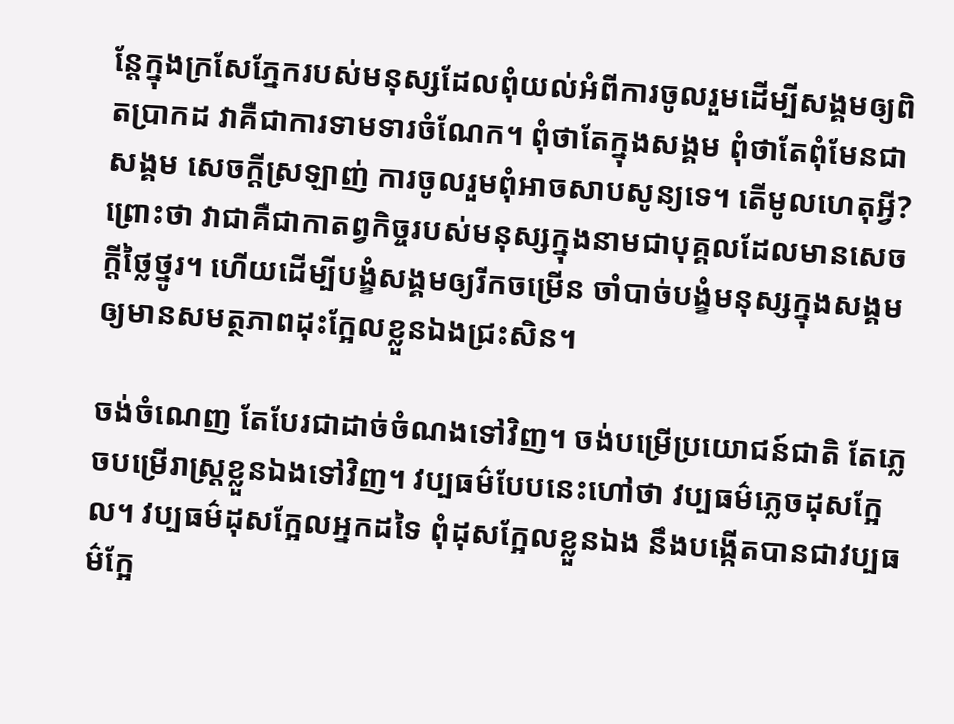ន្តែក្នុងក្រសែភ្នែករបស់មនុស្សដែលពុំយល់អំពីការចូលរួមដើម្បីសង្គមឲ្យពិតប្រាកដ វាគឺជាការទាមទារចំណែក។ ពុំថាតែក្នុងសង្គម ពុំថាតែពុំមែនជាសង្គម សេចក្ដីស្រឡាញ់ ការចូលរួមពុំអាចសាបសូន្យទេ។ តើមូលហេតុអ្វី? ព្រោះថា វាជាគឺជាកាតព្វកិច្ចរបស់មនុស្សក្នុងនាមជាបុគ្គលដែលមានសេចក្ដីថ្លៃថ្នូរ។ ហើយដើម្បីបង្ខំសង្គមឲ្យរីកចម្រើន ចាំបាច់បង្ខំមនុស្សក្នុងសង្គមឲ្យមានសមត្ថភាពដុះក្អែលខ្លួនឯងជ្រះសិន។

ចង់ចំណេញ តែបែរជាដាច់ចំណងទៅវិញ។ ចង់បម្រើប្រយោជន៍ជាតិ តែភ្លេចបម្រើរាស្រ្តខ្លួនឯងទៅវិញ។ វប្បធម៌បែបនេះហៅថា វប្បធម៌ភ្លេចដុសក្អែល។ វប្បធម៌ដុសក្អែលអ្នកដទៃ ពុំដុសក្អែលខ្លួនឯង នឹងបង្កើតបានជាវប្បធម៌ក្អែ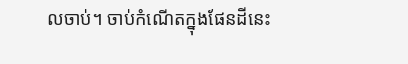លចាប់។ ចាប់កំណើតក្នុងផែនដីនេះ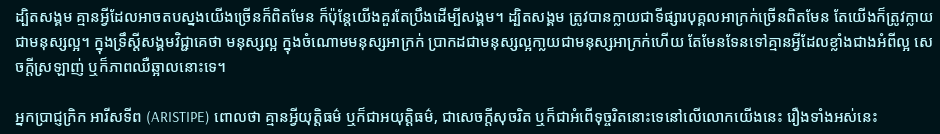ដ្បិតសង្គម គ្មានអ្វីដែលអាចតបស្នងយើងច្រើនក៏ពិតមែន ក៏ប៉ុន្តែយើងគួរតែប្រឹងដើម្បីសង្គម។ ដ្បិតសង្គម ត្រូវបានក្លាយជាទីផ្សារបុគ្គលអាក្រក់ច្រើនពិតមែន តែយើងក៏ត្រូវក្លាយជាមនុស្សល្អ។ ក្នុងទ្រឹស្ដីសង្គមវិជ្ជាគេថា មនុស្សល្អ ក្នុងចំណោមមនុស្សអាក្រក់ ប្រាកដជាមនុស្សល្អកា្លយជាមនុស្សអាក្រក់ហើយ តែមែនទែនទៅគ្មានអ្វីដែលខ្លាំងជាងអំពីល្អ សេចក្ដីស្រឡាញ់ ឬក៏ភាពឈឺឆ្អាលនោះទេ។

អ្នកប្រាជ្ញក្រិក អារីសទីព (ARISTIPE) ពោលថា គ្មានអ្វីយុត្តិធម៌ ឬក៏ជាអយុត្តិធម៌, ជាសេចក្តីសុចរិត ឬក៏ជាអំពើទុច្ចរិតនោះទេនៅលើលោកយើងនេះ រឿងទាំងអស់នេះ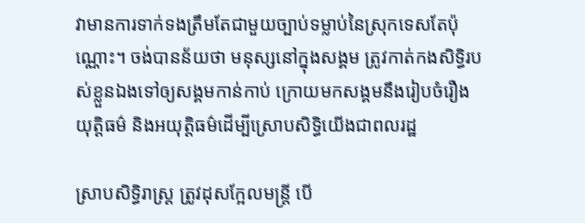វាមានការទាក់ទងត្រឹមតែជាមួយច្បាប់ទម្លាប់នៃស្រុកទេសតែប៉ុណ្ណោះ។ ចង់បានន័យថា មនុស្សនៅក្នុងសង្គម ត្រូវកាត់កងសិទ្ធិរបស់ខ្លួនឯងទៅឲ្យសង្គមកាន់កាប់ ក្រោយមកសង្គមនឹងរៀបចំរឿងយុត្តិធម៌ និងអយុត្តិធម៌ដើម្បីស្រោបសិទ្ធិយើងជាពលរដ្ឋ

ស្រាបសិទ្ធិរាស្រ្ត ត្រូវដុសក្អែលមន្រ្តី បើ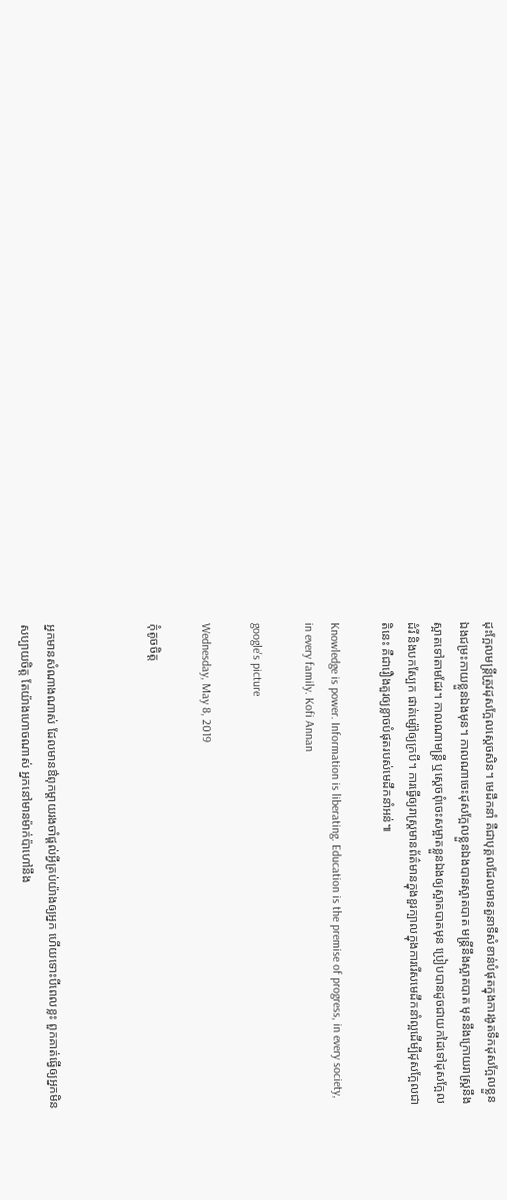ដុះក្អែលមន្រ្តីត្រូវដុសក្អែលស្ដេចសិន។ មេដឹកនាំ គឺជាបុគ្គលដែលមានតួនាទីសំខាន់បំផុតក្នុងការងូតទឹកដុសក្អែលខ្លួនឯងជម្រះកាយខ្លួនឯងមុន។ កាលណាចេះដុសក្អែលខ្លួនឯងបានស្អាតបាត មន្រ្តីនឹងស្អាតបាត មុននឹងក្រោយរាស្រ្តនឹងស្អាតទៅតាមដែរ។ កាលណាមន្រ្តី ឬស្ដេចពុំចេះសម្អាតខ្លួនឯងឲ្យស្អាតបាតមុន ប្រៀបបានដូចជាយកដៃទៅដុសក្អែលដំរី និងបកស្បែក ផាត់ម្ស៉ៅឲ្យក្របី។ ការធ្វើឲ្យរាស្រ្តមានព័ត៌មានក្នុងខួរក្បាលក្នុងការរើសមេដឹកនាំល្អដើម្បីដុសក្អែលជាតិនេះ គឺជារឿងគួរឲ្យខ្លាចបំផុតរបស់មេដឹកនាំអន់៕

Knowledge is power. Information is liberating. Education is the premise of progress, in every society, in every family. Kofi Annan

google's picture

Wednesday, May 8, 2019

កុំតូចចិត្ត



អ្នកមានសំណាងណាស់ ដែលមានឳពុកម្ដាយរងចាំផ្ដល់អ្វីគ្រប់យ៉ាងឲ្យអ្នក ហើយទោះបីពេលខ្លះ ពួកគាត់ធ្វើឲ្យអ្នកមិនសប្បាយចិត្ត តែយ៉ាងហោចណាស់ អ្នកនៅមានម៉ាក់ប៉ាហៅនឹង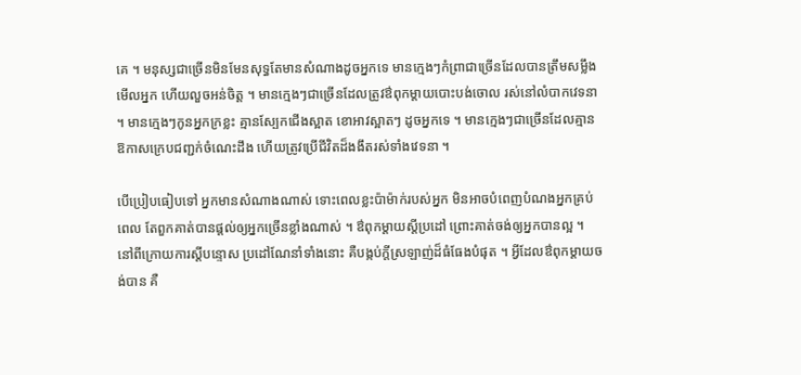គេ ។ មនុស្សជាច្រើនមិនមែនសុទ្ធតែមានសំណាងដូចអ្នកទេ មានក្មេងៗកំព្រាជាច្រើនដែលបានត្រឹមសម្លឹងមើលអ្នក ហើយលួចអន់ចិត្ត ។ មានក្មេងៗជាច្រើនដែលត្រូវឳពុកម្ដាយបោះបង់ចោល រស់នៅលំបាកវេទនា ។ មានក្មេងៗកូនអ្នកក្រខ្លះ គ្មានស្បែកជើងស្អាត ខោអាវស្អាតៗ ដូចអ្នកទេ ។ មានក្មេងៗជាច្រើនដែលគ្មានឱកាសក្រេបជញ្ជក់ចំណេះដឹង ហើយត្រូវប្រើជីវិតដ៏ងងឹតរស់ទាំងវេទនា ។

បើប្រៀបធៀបទៅ អ្នកមានសំណាងណាស់ ទោះពេលខ្លះប៉ាម៉ាក់របស់អ្នក មិនអាចបំពេញបំណងអ្នកគ្រប់ពេល តែពួកគាត់បានផ្ដល់ឲ្យអ្នកច្រើនខ្លាំងណាស់ ។ ឳពុកម្ដាយស្ដីប្រដៅ ព្រោះគាត់ចង់ឲ្យអ្នកបានល្អ ។ នៅពីក្រោយការស្ដីបន្ទោស ប្រដៅណែនាំទាំងនោះ គឺបង្កប់ក្ដីស្រឡាញ់ដ៏ធំធែងបំផុត ។ អ្វីដែលឳពុកម្ដាយចង់បាន គឺ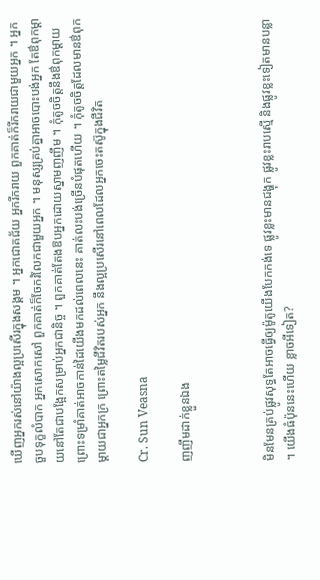ឃើញអ្នករស់នៅយ៉ាងល្អប្រសើរក្នុងសង្គម ។ អ្នកជោគជ័យ អ្នករីករាយ ពួកគាត់ក៏រីករាយជាមួយអ្នក ។ អ្នកចួបទុក្ខលំបាក អ្នកសោកសៅ ពួកគាត់ក៏ចែករំលែកជាមួយអ្នក ។ មនុស្សគ្រប់គ្នាអាចបោះបង់អ្នក តែឳពុកម្ដាយនៅតែជាបង្អែកសម្រាប់អ្នកជានិច្ច ។ ពួកគាត់តែងឱបអ្នកដោយស្នាមញញឹម ។ កុំតូចចិត្តនឹងឳពុកម្ដាយ ព្រោះទម្រាំគាត់អាចកាន់ដៃយើងមកដល់ពេលនេះ គាត់លះបង់ច្រើនបំផុតហើយ ។ កុំតូចចិត្តដែលមានឳពុកម្ដាយជាអ្នកក្រ ព្រោះតម្លៃជីវិតរបស់អ្នក នឹងល្អប្រសើរនៅពេលដែលអ្នកចេះតស៊ូក្នុងជីវិត

Cr. Sun Veasna

ញញឹមដាក់ខ្លួនឯង



មិនមែនគ្រប់ផ្លូវសុទ្ធតែអាចធ្វើឲ្យម៉ូតូយើងបែកកង់ទេ ផ្លូវខ្លះមានជង្ហុក ផ្លូវខ្លះរាបស្មើ និងផ្លូវខ្លះទៀតមានបន្លា ។ យើងធំប៉ុននេះហើយ ខ្លាចអីទៀត?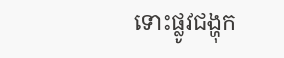ទោះផ្លូវជង្ហុក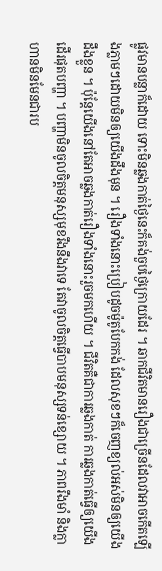ផ្លូវមានបន្លាក៏ដោយ ទោះមិនឆ្លងកាត់ថ្ងៃនេះក៏គង់ចួបថ្ងៃក្រោយដែរ ។ ឆាកជីវិតមានរឿងជាច្រើនដែលវាអាចកើតឡើងភ្លាមៗដោយមិនឲ្យយើងដឹងមុន ។ រឿងទាំងនោះប្រៀបដូចម៉ូតូបែកកង់ ដែលសុខៗក៏ចេញខ្យល់អស់មិនឲ្យយើងដឹងខ្លួន ។ ប៉ុន្ដែយើងនៅតែអាចឆ្លងកាត់រឿងទាំងនោះរួចមកហើយ ។ ជីវិតគឺជាការឆ្លងកាត់ ការឆ្លងកាត់ធ្វើឲ្យយើងដើរផុតបញ្ហា ។ បញ្ហាមិនចូលចិត្តមនុស្សមុខរឹងនឹងវាទេ តែវាចូលចិត្តធ្វើបាបមនុស្សទន់ខ្សោយ ។ ភាពរឹងមាំ និងក្លាហានមិនមែនជារប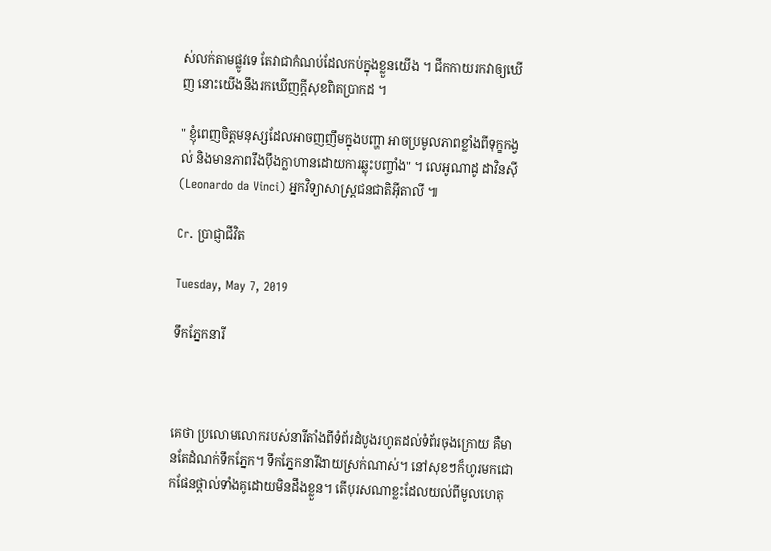ស់លក់តាមផ្លូវទេ តែវាជាកំណប់ដែលកប់ក្នុងខ្លួនយើង ។ ជីកកាយរកវាឲ្យឃើញ នោះយើងនឹងរកឃើញក្ដីសុខពិតប្រាកដ ។

" ខ្ញុំពេញចិត្តមនុស្សដែលអាចញញឹមក្នុងបញ្ហា អាចប្រមូលភាពខ្លាំងពីទុក្ខកង្វល់ និងមានភាពរឹងប៉ឹងក្លាហានដោយការឆ្លុះបញ្ចាំង" ។ លេអូណាដូ ដាវិនស៊ី (Leonardo da Vinci) អ្នកវិទ្យាសាស្ត្រជនជាតិអ៊ីតាលី ៕

Cr. ប្រាជ្ញាជីវិត

Tuesday, May 7, 2019

ទឹកភ្នែកនារី



គេថា ប្រលោមលោករបស់នារីតាំងពីទំព័រដំបូងរហូតដល់ទំព័រចុងក្រោយ គឺមានតែដំណក់ទឹកភ្នែក។ ទឹកភ្នែកនារីងាយស្រក់ណាស់។ នៅសុខៗក៏ហូរមកជោកផែនថ្ពាល់ទាំងគូដោយមិនដឹងខ្លួន។ តើបុរសណាខ្លះដែលយល់ពីមូលហេតុ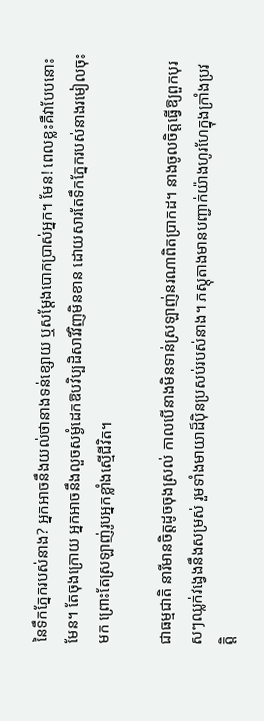នៃទឹកភ្នែករបស់នាង? អ្នកអាចនឹងយល់ថានាងទន់ខ្សោយ ឬសម្ដែងបោកប្រាស់អ្នក។ មែន! ពេលខ្លះគឺវាបែបនោះមែន។ តែចុងក្រោយ អ្នកអាចនឹងលួចសម្ងំដេកឱបវិប្បដិសារីវិញមិនខាន ដោយសារតែទឹកភ្នែករបស់នាងរមៀលចុះមក ព្រោះតែស្រឡាញ់រូបអ្នកខ្លាំងស្មើជីវិត។

ជាធម្មជាតិ នារីមានចិត្តដូចចុងស្រល់ កាលបើនាងមិនទាន់ស្រឡាញ់នរណាពិតប្រាកដ។ នាងចូលចិត្តធ្វើឱ្យពួកបុរសៗឈ្លក់វង្វេងនឹងសម្រស់ រួមទាំងមាយាដ៏ប៉ិនប្រសប់របស់នាង។ ភស្តុតាងមានបញ្ជាក់យ៉ាងហូរហែក្នុងក្រាំងប្រវត្តិ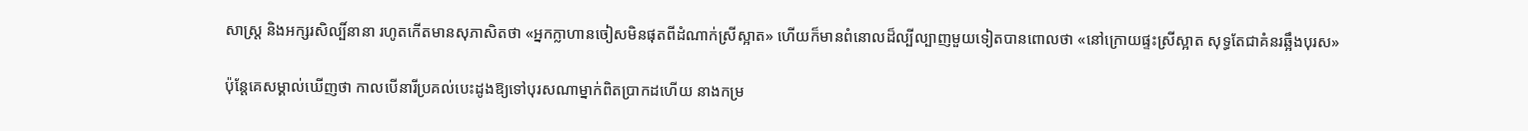សាស្ត្រ និងអក្សរសិល្បិ៍នានា រហូតកើតមានសុភាសិតថា «អ្នកក្លាហានចៀសមិនផុតពីដំណាក់ស្រីស្អាត» ហើយក៏មានពំនោលដ៏ល្បីល្បាញមួយទៀតបានពោលថា «នៅក្រោយផ្ទះស្រីស្អាត សុទ្ធតែជាគំនរឆ្អឹងបុរស»

ប៉ុន្តែគេសម្គាល់ឃើញថា កាលបើនារីប្រគល់បេះដូងឱ្យទៅបុរសណាម្នាក់ពិតប្រាកដហើយ នាងកម្រ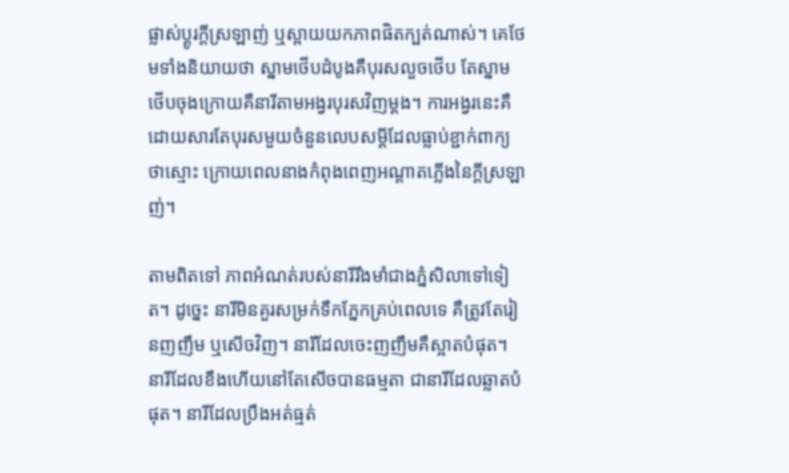ផ្លាស់ប្ដូរក្ដីស្រឡាញ់ ឬស្ពាយយកភាពផិតក្បត់ណាស់។ គេថែមទាំងនិយាយថា ស្នាមថើបដំបូងគឺបុរសលួចថើប តែស្នាមថើបចុងក្រោយគឺនារីតាមអង្វរបុរសវិញម្ដង។ ការអង្វរនេះគឺដោយសារតែបុរសមួយចំនួនលេបសម្ដីដែលធ្លាប់ខ្ជាក់ពាក្យថាស្មោះ ក្រោយពេលនាងកំពុងពេញអណ្ដាតភ្លើងនៃក្ដីស្រឡាញ់។

តាមពិតទៅ ភាពអំណត់របស់នារីរឹងមាំជាងភ្នំសិលាទៅទៀត។ ដូច្នេះ នារីមិនគួរសម្រក់ទឹកភ្នែកគ្រប់ពេលទេ គឺត្រូវតែរៀនញញឹម ឬសើចវិញ។ នារីដែលចេះញញឹមគឺស្អាតបំផុត។ នារីដែលខឹងហើយនៅតែសើចបានធម្មតា ជានារីដែលឆ្លាតបំផុត។ នារីដែលប្រឹងអត់ធ្មត់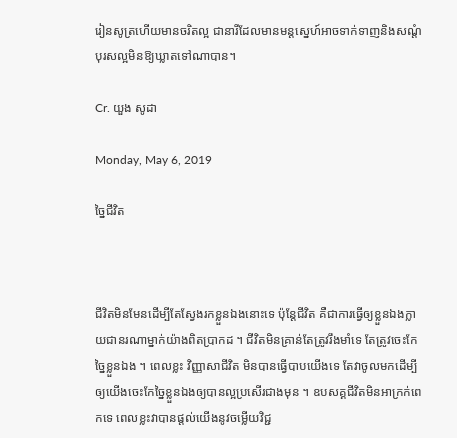រៀនសូត្រហើយមានចរិតល្អ ជានារីដែលមានមន្តស្នេហ៍អាចទាក់ទាញនិងសណ្ដំបុរសល្អមិនឱ្យឃ្លាតទៅណាបាន។

Cr. យួង សូដា

Monday, May 6, 2019

ច្នៃជីវិត



ជីវិតមិនមែនដើម្បីតែស្វែងរកខ្លួនឯងនោះទេ ប៉ុន្តែជីវិត គឺជាការធ្វើឲ្យខ្លួនឯងក្លាយជានរណាម្នាក់យ៉ាងពិតប្រាកដ ។ ជីវិតមិនគ្រាន់តែត្រូវរឹងមាំទេ តែត្រូវចេះកែច្នៃខ្លួនឯង ។ ពេលខ្លះ វិញ្ញាសាជីវិត មិនបានធ្វើបាបយើងទេ តែវាចូលមកដើម្បីឲ្យយើងចេះកែច្នៃខ្លួនឯងឲ្យបានល្អប្រសើរជាងមុន ។ ឧបសគ្គជីវិតមិនអាក្រក់ពេកទេ ពេលខ្លះវាបានផ្ដល់យើងនូវចម្លើយវិជ្ជ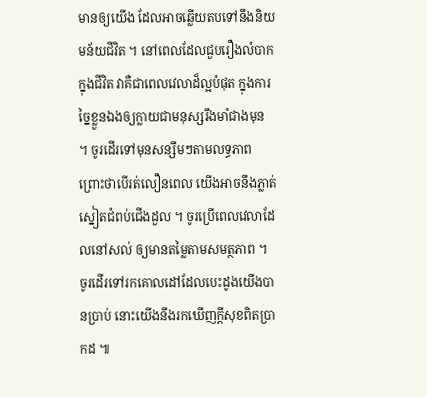មានឲ្យយើង ដែលអាចឆ្លើយតបទៅនឹងនិយមន័យជីវិត ។ នៅពេលដែលជួបរឿងលំបាកក្នុងជីវិត វាគឺជាពេលវេលាដ៏ល្អបំផុត ក្នុងការច្នៃខ្លួនឯងឲ្យក្លាយជាមនុស្សរឹងមាំជាងមុន ។ ចូរដើរទៅមុនសន្សឹមៗតាមលទ្ធភាព ព្រោះថាបើរត់លឿនពេល យើងអាចនឹងភ្លាត់ស្នៀតជំពប់ជើងដួល ។ ចូរប្រើពេលវេលាដែលនៅសល់ ឲ្យមានតម្លៃតាមសមត្ថភាព ។ ចូរដើរទៅរកគោលដៅដែលបេះដូងយើងបានប្រាប់ នោះយើងនឹងរកឃើញក្ដីសុខពិតប្រាកដ ៕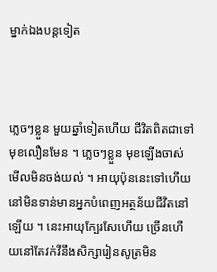ម្នាក់ឯងបន្ដទៀត



ភ្លេចៗខ្លួន មួយឆ្នាំទៀតហើយ ជីវិតពិតជាទៅមុខលឿនមែន ។ ភ្លេចៗខ្លួន មុខឡើងចាស់មើលមិនចង់យល់ ។ អាយុប៉ុននេះទៅហើយនៅមិនទាន់មានអ្នកបំពេញអត្ថន័យជីវិតនៅឡើយ ។ នេះអាយុក្បែរសែហើយ ច្រើនហើយនៅតែវក់វីនឹងសិក្សារៀនសូត្រមិន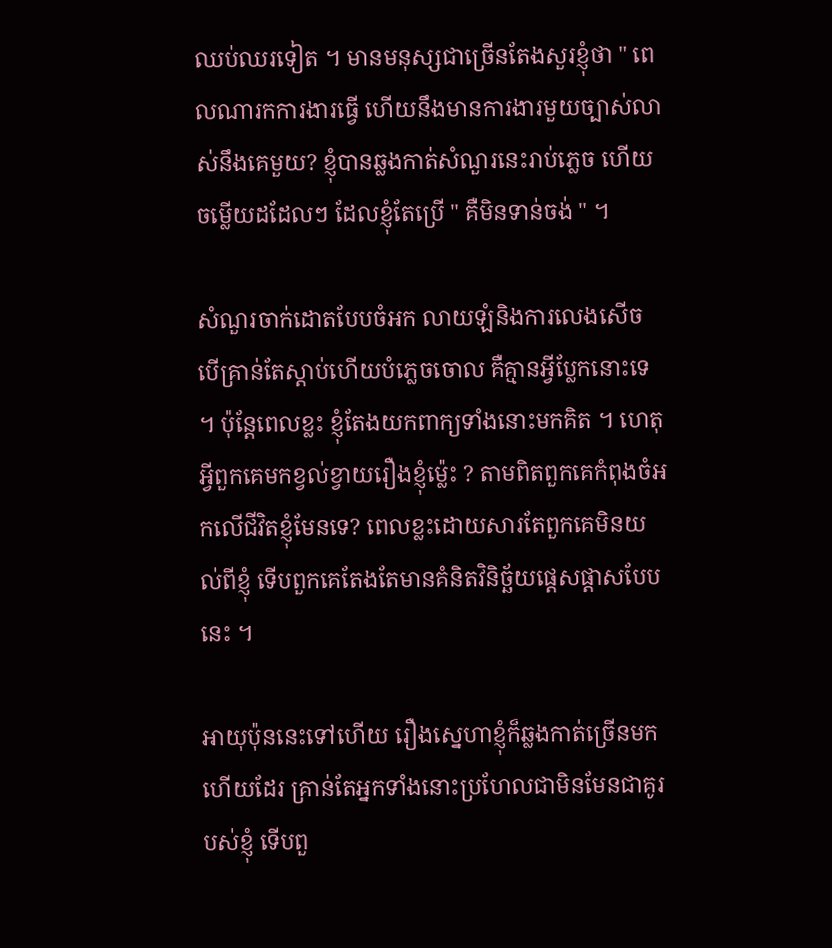ឈប់ឈរទៀត ។ មានមនុស្សជាច្រើនតែងសួរខ្ញុំថា " ពេលណារកការងារធ្វើ ហើយនឹងមានការងារមួយច្បាស់លាស់នឹងគេមួយ? ខ្ញុំបានឆ្លងកាត់សំណួរនេះរាប់ភ្លេច ហើយចម្លើយដដែលៗ ដែលខ្ញុំតែប្រើ " គឺមិនទាន់ចង់ " ។

សំណួរចាក់ដោតបែបចំអក លាយឡំនិងការលេងសើច បើគ្រាន់តែស្ដាប់ហើយបំភ្លេចចោល គឺគ្មានអ្វីប្លែកនោះទេ ។ ប៉ុន្ដែពេលខ្លះ ខ្ញុំតែងយកពាក្យទាំងនោះមកគិត ។ ហេតុអ្វីពួកគេមកខ្វល់ខ្វាយរឿងខ្ញុំម៉្លេះ ? តាមពិតពួកគេកំពុងចំអកលើជីវិតខ្ញុំមែនទេ? ពេលខ្លះដោយសារតែពួកគេមិនយល់ពីខ្ញុំ ទើបពួកគេតែងតែមានគំនិតវិនិច្ឆ័យផ្ដេសផ្ដាសបែបនេះ ។

អាយុប៉ុននេះទៅហើយ រឿងស្នេហាខ្ញុំក៏ឆ្លងកាត់ច្រើនមកហើយដែរ គ្រាន់តែអ្នកទាំងនោះប្រហែលជាមិនមែនជាគូរបស់ខ្ញុំ ទើបពួ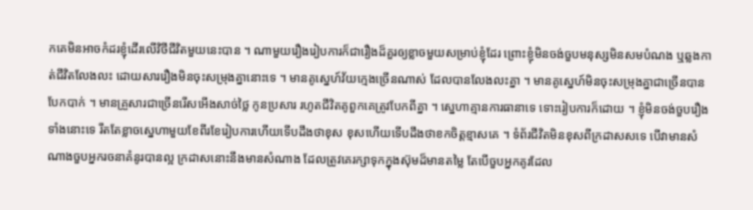កគេមិនអាចកំដរខ្ញុំដើរលើវិថីជីវិតមួយនេះបាន ។ ណាមួយរឿងរៀបការក៏ជារឿងដ៏គួរឲ្យខ្លាចមួយសម្រាប់ខ្ញុំដែរ ព្រោះខ្ញុំមិនចង់ចួបមនុស្សមិនសមបំណង ឬឆ្លងកាត់ជីវិតលែងលះ ដោយសាររឿងមិនចុះសម្រុងគ្នានោះទេ ។ មានគូស្នេហ៍វ័យក្មេងច្រើនណាស់ ដែលបានលែងលះគ្នា ។ មានគូស្នេហ៍មិនចុះសម្រុងគ្នាជាច្រើនបានបែកបាក់ ។ មានគ្រួសារជាច្រើនរើសអើងសាច់ថ្លៃ កូនប្រសារ រហូតជីវិតគូពួកគេត្រូវបែកពីគ្នា ។ ស្នេហាគ្មានការធានាទេ ទោះរៀបការក៏ដោយ ។ ខ្ញុំមិនចង់ចួបរឿងទាំងនោះទេ រឹតតែខ្លាចស្នេហាមួយខែពីរខែរៀបការហើយទើបដឹងថាខុស ខុសហើយទើបដឹងថាខកចិត្តខ្មាសគេ ។ ទំព័រជីវិតមិនខុសពីក្រដាសសទេ បើវាមានសំណាងចួបអ្នករចនាគំនូរបានល្អ ក្រដាសនោះនឹងមានសំណាង ដែលត្រូវគេរក្សាទុកក្នុងស៊ុមដ៏មានតម្លៃ តែបើចួបអ្នកគូរដែល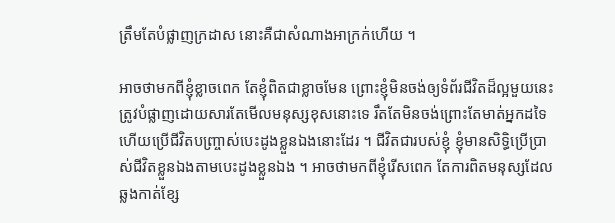ត្រឹមតែបំផ្លាញក្រដាស នោះគឺជាសំណាងអាក្រក់ហើយ ។

អាចថាមកពីខ្ញុំខ្លាចពេក តែខ្ញុំពិតជាខ្លាចមែន ព្រោះខ្ញុំមិនចង់ឲ្យទំព័រជីវិតដ៏ល្អមួយនេះ ត្រូវបំផ្លាញដោយសារតែមើលមនុស្សខុសនោះទេ រឹតតែមិនចង់ព្រោះតែមាត់អ្នកដទៃ ហើយប្រើជីវិតបញ្ច្រាស់បេះដូងខ្លួនឯងនោះដែរ ។ ជីវិតជារបស់ខ្ញុំ ខ្ញុំមានសិទ្ធិប្រើប្រាស់ជីវិតខ្លួនឯងតាមបេះដូងខ្លួនឯង ។ អាចថាមកពីខ្ញុំរើសពេក តែការពិតមនុស្សដែលឆ្លងកាត់ខ្សែ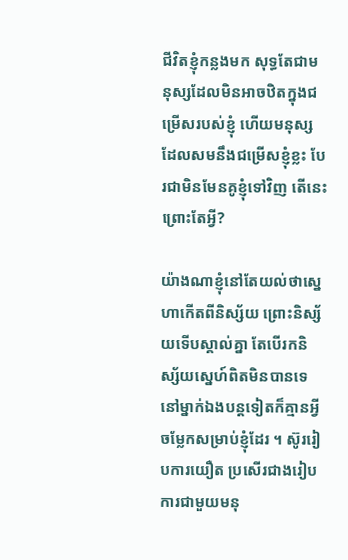ជីវិតខ្ញុំកន្លងមក សុទ្ធតែជាមនុស្សដែលមិនអាចឋិតក្នុងជម្រើសរបស់ខ្ញុំ ហើយមនុស្សដែលសមនឹងជម្រើសខ្ញុំខ្លះ បែរជាមិនមែនគូខ្ញុំទៅវិញ តើនេះព្រោះតែអ្វី?

យ៉ាងណាខ្ញុំនៅតែយល់ថាស្នេហាកើតពីនិស្ស័យ ព្រោះនិស្ស័យទើបស្គាល់គ្នា តែបើរកនិស្ស័យស្នេហ៍ពិតមិនបានទេ នៅម្នាក់ឯងបន្ដទៀតក៏គ្មានអ្វីចម្លែកសម្រាប់ខ្ញុំដែរ ។ ស៊ូររៀបការយឿត ប្រសើរជាងរៀបការជាមួយមនុ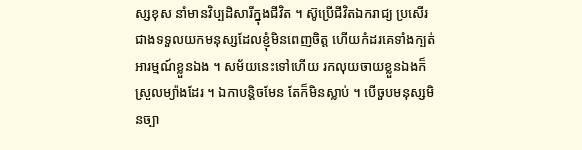ស្សខុស នាំមានវិប្បដិសារីក្នុងជីវិត ។ ស៊ូប្រើជីវិតឯករាជ្យ ប្រសើរជាងទទួលយកមនុស្សដែលខ្ញុំមិនពេញចិត្ត ហើយកំដរគេទាំងក្បត់អារម្មណ៍ខ្លួនឯង ។ សម័យនេះទៅហើយ រកលុយចាយខ្លួនឯងក៏ស្រួលម្យ៉ាងដែរ ។ ឯកាបន្ដិចមែន តែក៏មិនស្លាប់ ។ បើចួបមនុស្សមិនច្បា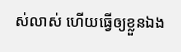ស់លាស់ ហើយធ្វើឲ្យខ្លួនឯង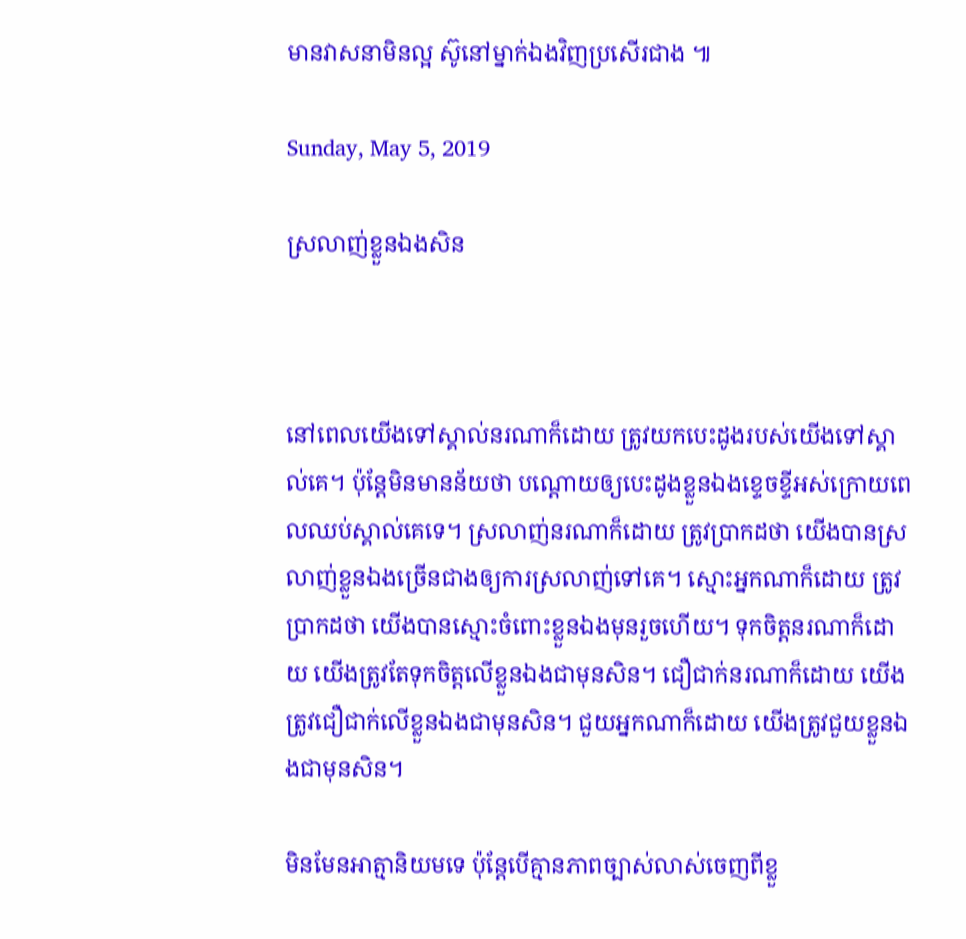មានវាសនាមិនល្អ ស៊ូនៅម្នាក់ឯងវិញប្រសើរជាង ៕

Sunday, May 5, 2019

ស្រលាញ់ខ្លួនឯងសិន



នៅពេលយើងទៅស្គាល់នរណាក៏ដោយ ត្រូវយកបេះដូងរបស់យើងទៅស្គាល់គេ។ ប៉ុន្តែមិនមានន័យថា បណ្ដោយឲ្យបេះដូងខ្លួនឯងខ្ទេចខ្ទីអស់ក្រោយពេលឈប់ស្គាល់គេទេ។ ស្រលាញ់នរណាក៏ដោយ ត្រូវប្រាកដថា យើងបានស្រលាញ់ខ្លួនឯងច្រើនជាងឲ្យការស្រលាញ់ទៅគេ។ ស្មោះអ្នកណាក៏ដោយ ត្រូវប្រាកដថា យើងបានស្មោះចំពោះខ្លួនឯងមុនរួចហើយ។ ទុកចិត្តនរណាក៏ដោយ យើងត្រូវតែទុកចិត្តលើខ្លួនឯងជាមុនសិន។ ជឿជាក់នរណាក៏ដោយ យើងត្រូវជឿជាក់លើខ្លួនឯងជាមុនសិន។ ជួយអ្នកណាក៏ដោយ យើងត្រូវជួយខ្លួនឯងជាមុនសិន។

មិនមែនអាត្មានិយមទេ ប៉ុន្តែបើគ្មានភាពច្បាស់លាស់ចេញពីខ្លួ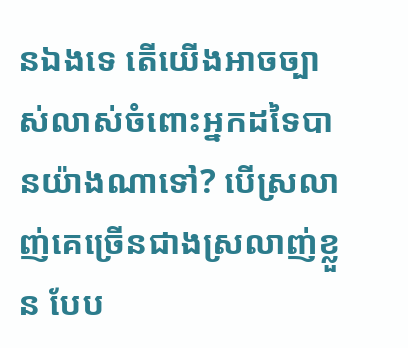នឯងទេ តើយើងអាចច្បាស់លាស់ចំពោះអ្នកដទៃបានយ៉ាងណាទៅ? បើស្រលាញ់គេច្រើនជាងស្រលាញ់ខ្លួន បែប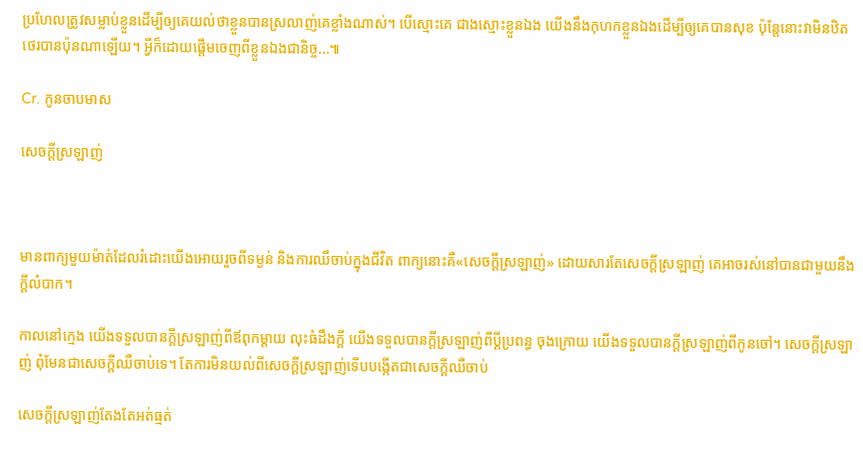ប្រហែលត្រូវសម្លាប់ខ្លួនដើម្បីឲ្យគេយល់ថាខ្លួនបានស្រលាញ់គេខ្លាំងណាស់។ បើស្មោះគេ ជាងស្មោះខ្លួនឯង យើងនឹងកុហកខ្លួនឯងដើម្បីឲ្យគេបានសុខ ប៉ុន្ដែនោះវាមិនឋិតថេរបានប៉ុនណាឡើយ។ អ្វីក៏ដោយផ្ដើមចេញពីខ្លួនឯងជានិច្ច...៕

Cr. កូនចាបមាស

សេចក្ដីស្រឡាញ់



មានពាក្យមួយម៉ាត់ដែលរំដោះយើងអោយរួចពីទម្ងន់ និងការឈឺចាប់ក្នុងជីវិត ពាក្យនោះគឺ«សេចក្ដីស្រឡាញ់» ដោយសារតែសេចក្ដីស្រឡាញ់ គេអាចរស់នៅបានជាមួយនឹងក្ដីលំបាក។

កាលនៅក្មេង យើងទទួលបានក្ដីស្រឡាញ់ពីឪពុកម្ដាយ លុះធំដឹងក្ដី យើងទទួលបានក្ដីស្រឡាញ់ពីប្ដីប្រពន្ធ ចុងក្រោយ យើងទទួលបានក្ដីស្រឡាញ់ពីកូនចៅ។ សេចក្ដីស្រឡាញ់ ពុំមែនជាសេចក្ដីឈឺចាប់ទេ។ តែការមិនយល់ពីសេចក្ដីស្រឡាញ់ទើបបង្កើតជាសេចក្ដីឈឺចាប់

សេចក្ដីស្រឡាញ់តែងតែអត់ធ្មត់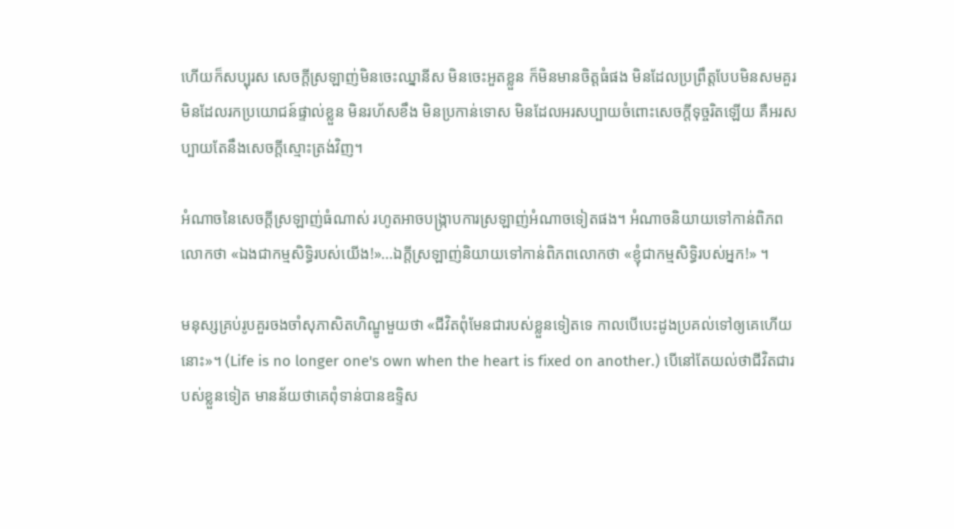ហើយក៏សប្បុរស សេចក្ដីស្រឡាញ់មិនចេះឈ្នានីស មិនចេះអួតខ្លួន ក៏មិនមានចិត្តធំផង មិនដែលប្រព្រឹត្តបែបមិនសមគួរ មិនដែលរកប្រយោជន៍ផ្ទាល់ខ្លួន មិនរហ័សខឹង មិនប្រកាន់ទោស មិនដែលអរសប្បាយចំពោះសេចក្ដីទុច្ចរិតឡើយ គឺអរសប្បាយតែនឹងសេចក្ដីស្មោះត្រង់វិញ។

អំណាចនៃសេចក្ដីស្រឡាញ់ធំណាស់ រហូតអាចបង្ក្រាបការស្រឡាញ់អំណាចទៀតផង។ អំណាចនិយាយទៅកាន់ពិភពលោកថា «ឯងជាកម្មសិទ្ធិរបស់យើង!»...ឯក្ដីស្រឡាញ់និយាយទៅកាន់ពិភពលោកថា «ខ្ញុំជាកម្មសិទ្ធិរបស់អ្នក!» ។

មនុស្សគ្រប់រូបគួរចងចាំសុភាសិតហិណ្ឌូមួយថា «ជីវិតពុំមែនជារបស់ខ្លួនទៀតទេ កាលបើបេះដូងប្រគល់ទៅឲ្យគេហើយនោះ»។ (Life is no longer one's own when the heart is fixed on another.) បើនៅតែយល់ថាជីវិតជារបស់ខ្លួនទៀត មានន័យថាគេពុំទាន់បានឧទ្ទិស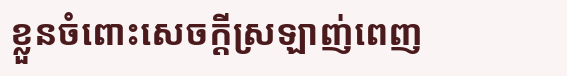ខ្លួនចំពោះសេចក្ដីស្រឡាញ់ពេញ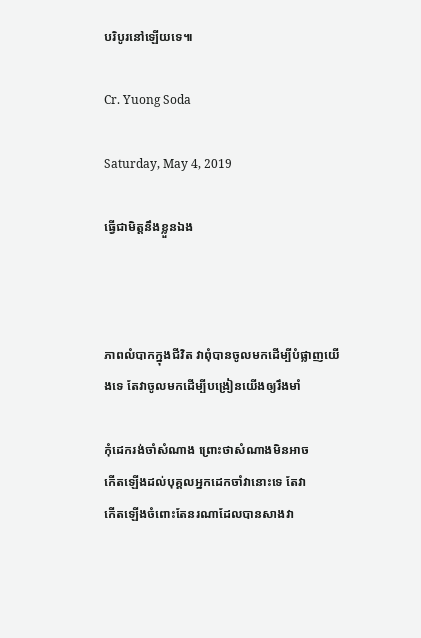បរិបូរនៅឡើយទេ៕

Cr. Yuong Soda

Saturday, May 4, 2019

ធ្វើជាមិត្តនឹងខ្លួនឯង



ភាពលំបាកក្នុងជីវិត វាពុំបានចូលមកដើម្បីបំផ្លាញយើងទេ តែវាចូលមកដើម្បីបង្រៀនយើងឲ្យរឹងមាំ

កុំដេករង់ចាំសំណាង ព្រោះថាសំណាងមិនអាច
កើតឡើងដល់បុគ្គលអ្នកដេកចាំវានោះទេ តែវា
កើតឡើងចំពោះតែនរណាដែលបានសាងវា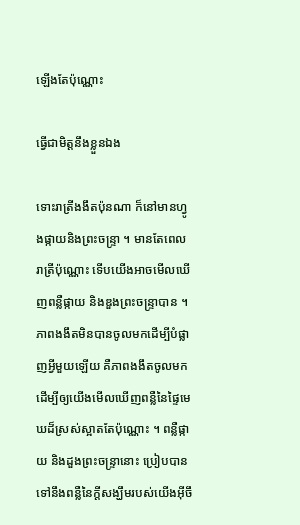ឡើងតែប៉ុណ្ណោះ

ធ្វើជាមិត្តនឹងខ្លួនឯង

ទោះរាត្រីងងឹតប៉ុនណា ក៏នៅមានហ្វូងផ្កាយនិងព្រះចន្ទ្រា ។ មានតែពេលរាត្រីប៉ុណ្ណោះ ទើបយើងអាចមើលឃើញពន្លឺផ្កាយ និងឌួងព្រះចន្ទ្រាបាន ។ ភាពងងឹតមិនបានចូលមកដើម្បីបំផ្លាញអ្វីមួយឡើយ គឺភាពងងឹតចូលមកដើម្បីឲ្យយើងមើលឃើញពន្លឺនៃផ្ទៃមេឃដ៏ស្រស់ស្អាតតែប៉ុណ្ណោះ ។ ពន្លឺផ្កាយ និងដួងព្រះចន្ទ្រានោះ ប្រៀបបានទៅនឹងពន្លឺនៃក្ដីសង្ឃឹមរបស់យើងអ៊ីចឹ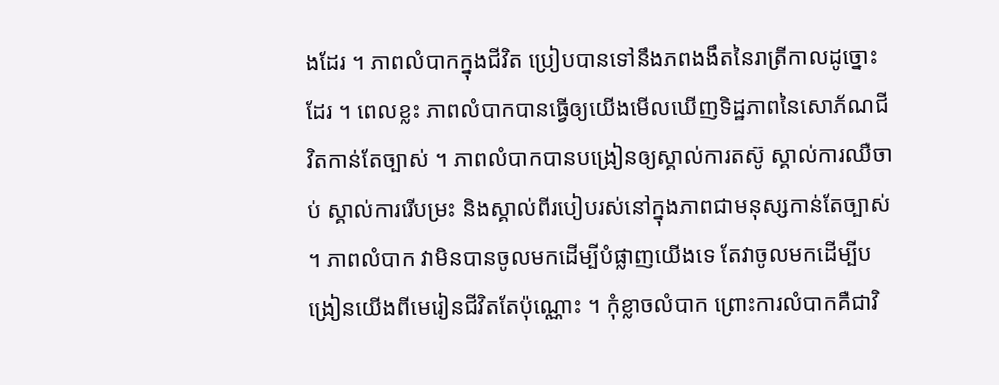ងដែរ ។ ភាពលំបាកក្នុងជីវិត ប្រៀបបានទៅនឹងភពងងឹតនៃរាត្រីកាលដូច្នោះដែរ ។ ពេលខ្លះ ភាពលំបាកបានធ្វើឲ្យយើងមើលឃើញទិដ្ឋភាពនៃសោភ័ណជីវិតកាន់តែច្បាស់ ។ ភាពលំបាកបានបង្រៀនឲ្យស្គាល់ការតស៊ូ ស្គាល់ការឈឺចាប់ ស្គាល់ការរើបម្រះ និងស្គាល់ពីរបៀបរស់នៅក្នុងភាពជាមនុស្សកាន់តែច្បាស់ ។ ភាពលំបាក វាមិនបានចូលមកដើម្បីបំផ្លាញយើងទេ តែវាចូលមកដើម្បីបង្រៀនយើងពីមេរៀនជីវិតតែប៉ុណ្ណោះ ។ កុំខ្លាចលំបាក ព្រោះការលំបាកគឺជាវិ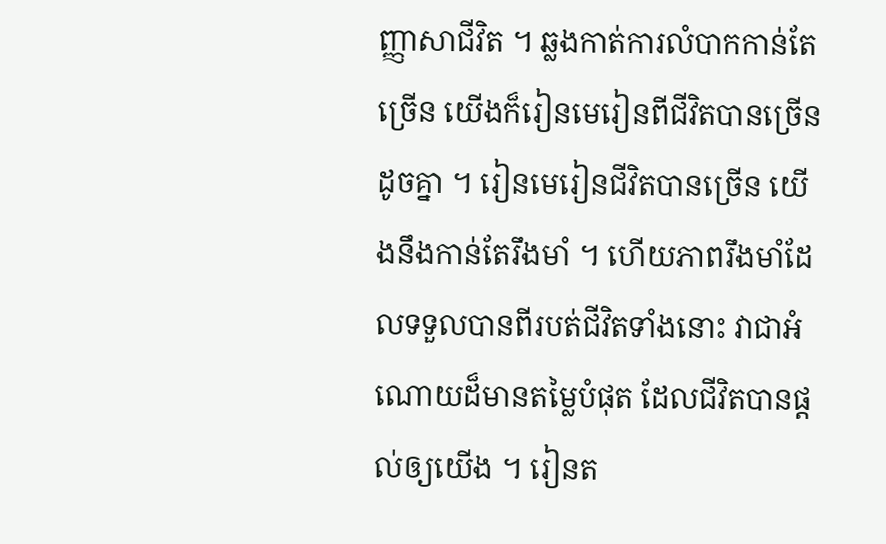ញ្ញាសាជីវិត ។ ឆ្លងកាត់ការលំបាកកាន់តែច្រើន យើងក៏រៀនមេរៀនពីជីវិតបានច្រើនដូចគ្នា ។ រៀនមេរៀនជីវិតបានច្រើន យើងនឹងកាន់តែរឹងមាំ ។ ហើយភាពរឹងមាំដែលទទួលបានពីរបត់ជីវិតទាំងនោះ វាជាអំណោយដ៏មានតម្លៃបំផុត ដែលជីវិតបានផ្តល់ឲ្យយើង ។ រៀនត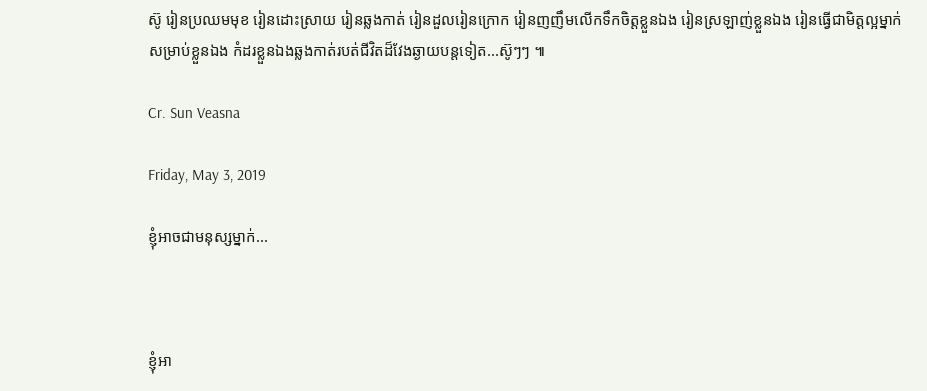ស៊ូ រៀនប្រឈមមុខ រៀនដោះស្រាយ រៀនឆ្លងកាត់ រៀនដួលរៀនក្រោក រៀនញញឹមលើកទឹកចិត្តខ្លួនឯង រៀនស្រឡាញ់ខ្លួនឯង រៀនធ្វើជាមិត្តល្អម្នាក់សម្រាប់ខ្លួនឯង កំដរខ្លួនឯងឆ្លងកាត់របត់ជីវិតដ៏វែងឆ្ងាយបន្ដទៀត...ស៊ូៗៗ ៕

Cr. Sun Veasna

Friday, May 3, 2019

ខ្ញុំអាចជាមនុស្សម្នាក់...



ខ្ញុំអា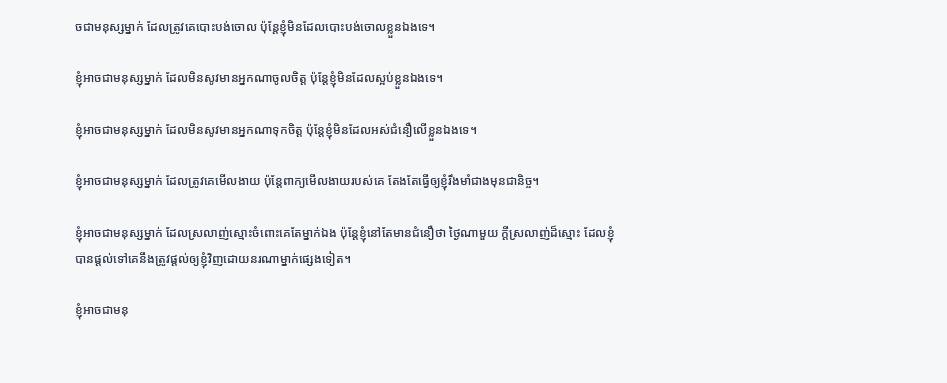ចជាមនុស្សម្នាក់ ដែលត្រូវគេបោះបង់ចោល ប៉ុន្តែខ្ញុំមិនដែលបោះបង់ចោលខ្លួនឯងទេ។

ខ្ញុំអាចជាមនុស្សម្នាក់ ដែលមិនសូវមានអ្នកណាចូលចិត្ត ប៉ុន្តែខ្ញុំមិនដែលស្អប់ខ្លួនឯងទេ។

ខ្ញុំអាចជាមនុស្សម្នាក់ ដែលមិនសូវមានអ្នកណាទុកចិត្ត ប៉ុន្តែខ្ញុំមិនដែលអស់ជំនឿលើខ្លួនឯងទេ។

ខ្ញុំអាចជាមនុស្សម្នាក់ ដែលត្រូវគេមើលងាយ ប៉ុន្តែពាក្យមើលងាយរបស់គេ តែងតែធ្វើឲ្យខ្ញុំរឹងមាំជាងមុនជានិច្ច។

ខ្ញុំអាចជាមនុស្សម្នាក់ ដែលស្រលាញ់ស្មោះចំពោះគេតែម្នាក់ឯង ប៉ុន្តែខ្ញុំនៅតែមានជំនឿថា ថ្ងៃណាមួយ ក្ដីស្រលាញ់ដ៏ស្មោះ ដែលខ្ញុំបានផ្ដល់ទៅគេនឹងត្រូវផ្ដល់ឲ្យខ្ញុំវិញដោយនរណាម្នាក់ផ្សេងទៀត។

ខ្ញុំអាចជាមនុ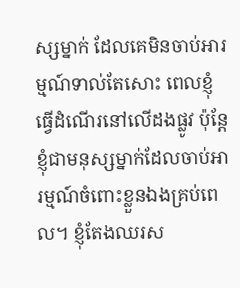ស្សម្នាក់ ដែលគេមិនចាប់អារម្មណ៍ទាល់តែសោះ ពេលខ្ញុំធ្វើដំណើរនៅលើដងផ្លូវ ប៉ុន្តែខ្ញុំជាមនុស្សម្នាក់ដែលចាប់អារម្មណ៍ចំពោះខ្លួនឯងគ្រប់ពេល។ ខ្ញុំតែងឈរស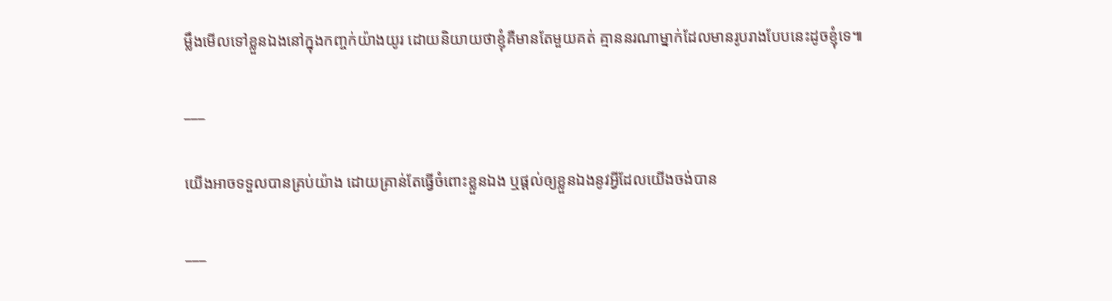ម្លឹងមើលទៅខ្លួនឯងនៅក្នុងកញ្ចក់យ៉ាងយូរ ដោយនិយាយថាខ្ញុំគឺមានតែមួយគត់ គ្មាននរណាម្នាក់ដែលមានរូបរាងបែបនេះដូចខ្ញុំទេ៕

___

យើងអាចទទួលបានគ្រប់យ៉ាង ដោយគ្រាន់តែធ្វើចំពោះខ្លួនឯង ឬផ្ដល់ឲ្យខ្លួនឯងនូវអ្វីដែលយើងចង់បាន

___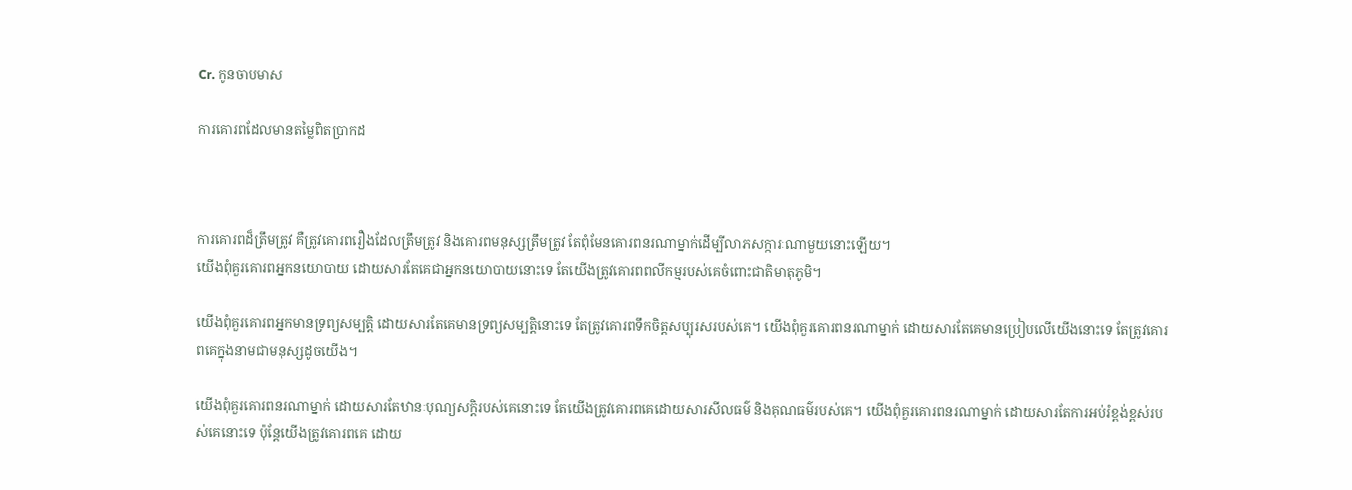Cr. កូនចាបមាស

ការគោរពដែលមានតម្លៃពិតប្រាកដ



ការគោរពដ៏ត្រឹមត្រូវ គឺត្រូវគោរពរឿងដែលត្រឹមត្រូវ និងគោរពមនុស្សត្រឹមត្រូវ តែពុំមែនគោរពនរណាម្នាក់ដើម្បីលាភសក្ការៈណាមួយនោះឡើយ។
យើងពុំគួរគោរពអ្នកនយោបាយ ដោយសារតែគេជាអ្នកនយោបាយនោះទេ តែយើងត្រូវគោរពពលីកម្មរបស់គេចំពោះជាតិមាតុភូមិ។

យើងពុំគួរគោរពអ្នកមានទ្រព្យសម្បត្តិ ដោយសារតែគេមានទ្រព្យសម្បត្តិនោះទេ តែត្រូវគោរពទឹកចិត្តសប្បុរសរបស់គេ។ យើងពុំគួរគោរពនរណាម្នាក់ ដោយសារតែគេមានប្រៀបលើយើងនោះទេ តែត្រូវគោរពគេក្នុងនាមជាមនុស្សដូចយើង។

យើងពុំគួរគោរពនរណាម្នាក់ ដោយសារតែឋានៈបុណ្យសក្តិរបស់គេនោះទេ តែយើងត្រូវគោរពគេដោយសារសីលធម៌ និងគុណធម៌របស់គេ។ យើងពុំគួរគោរពនរណាម្នាក់ ដោយសារតែការអប់រំខ្ពង់ខ្ពស់របស់គេនោះទេ ប៉ុន្តែយើងត្រូវគោរពគេ ដោយ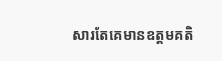សារតែគេមានឧត្តមគតិ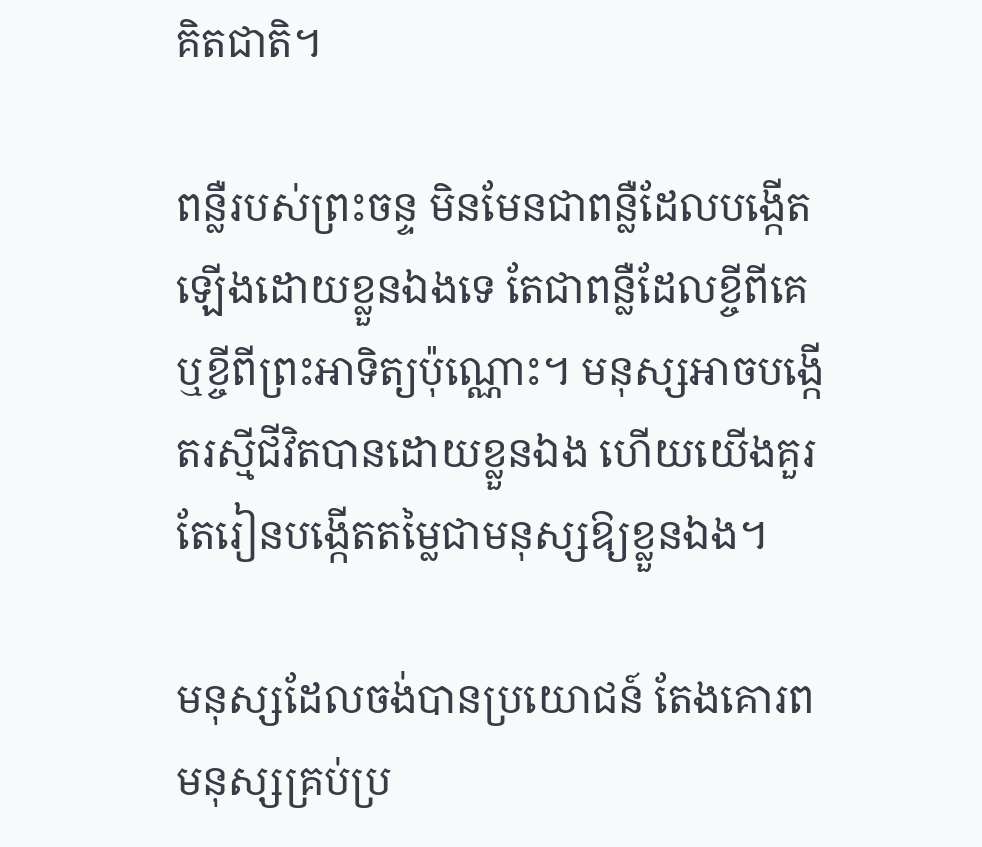គិតជាតិ។

ពន្លឺរបស់ព្រះចន្ទ មិនមែនជាពន្លឺដែលបង្កើតឡើងដោយខ្លួនឯងទេ តែជាពន្លឺដែលខ្ចីពីគេ ឬខ្ចីពីព្រះអាទិត្យប៉ុណ្ណោះ។ មនុស្សអាចបង្កើតរស្មីជីវិតបានដោយខ្លួនឯង ហើយយើងគួរតែរៀនបង្កើតតម្លៃជាមនុស្សឱ្យខ្លួនឯង។

មនុស្សដែលចង់បានប្រយោជន៍ តែងគោរពមនុស្សគ្រប់ប្រ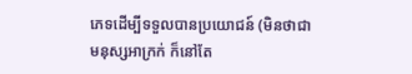ភេទដើម្បីទទួលបានប្រយោជន៍ (មិនថាជាមនុស្សអាក្រក់ ក៏នៅតែ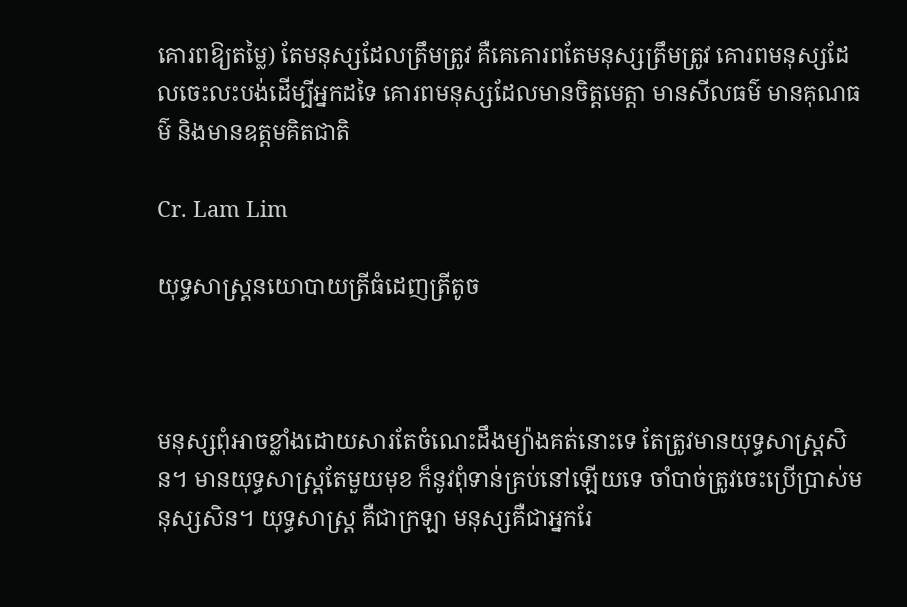គោរពឱ្យតម្លៃ) តែមនុស្សដែលត្រឹមត្រូវ គឺគេគោរពតែមនុស្សត្រឹមត្រូវ គោរពមនុស្សដែលចេះលះបង់ដើម្បីអ្នកដទៃ គោរពមនុស្សដែលមានចិត្តមេត្តា មានសីលធម៌ មានគុណធម៌ និងមានឧត្តមគិតជាតិ

Cr. Lam Lim

យុទ្ធសាស្រ្តនយោបាយត្រីធំដេញត្រីតូច



មនុស្សពុំអាចខ្លាំងដោយសារតែចំណេះដឹងម្យ៉ាងគត់នោះទេ តែត្រូវមានយុទ្ធសាស្រ្តសិន។ មានយុទ្ធសាស្រ្តតែមួយមុខ ក៏នូវពុំទាន់គ្រប់នៅឡើយទេ ចាំបាច់ត្រូវចេះប្រើប្រាស់មនុស្សសិន។ យុទ្ធសាស្រ្ត គឺជាក្រឡា មនុស្សគឺជាអ្នករែ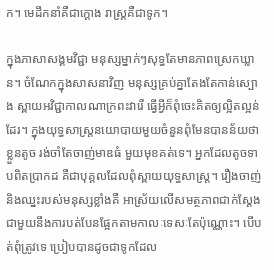ក។ មេដឹកនាំគឺជាក្ដោង រាស្រ្តគឺជាទូក។

ក្នុងភាសាសង្គមវិជ្ជា មនុស្សម្នាក់ៗសុទ្ធតែមានភាពស្រេកឃ្លាន។ ចំណែកក្នុងសាសនាវិញ មនុស្សគ្រប់គ្នាតែងតែកាន់ស្បោង ស្ពាយអវិជ្ជាកាលណាក្រពះវារើ ធ្វើអ្វីក៏ពុំចេះគិតឲ្យល្អិតល្អន់ដែរ។ ក្នុងយុទ្ធសាស្រ្តនយោបាយមួយចំនួនពុំមែនបានន័យថា ខ្លួនតូច រង់ចាំតែចាញ់មាឌធំ មួយមុខគត់ទេ។ អ្នកដែលតូចទាបពិតប្រាកដ គឺជាបុគ្គលដែលពុំស្ពាយយុទ្ធសាស្រ្ត។ រឿងចាញ់ និងឈ្នះរបស់មនុស្សខ្លាំងគឺ អាស្រ័យលើសមត្ថភាពជាក់ស្ដែង ជាមួយនឹងការបត់បែនផ្អែកតាមកាលៈទេសៈតែប៉ុណ្ណោះ។ បើបត់ពុំត្រូវទេ ប្រៀបបានដូចជាទូកដែល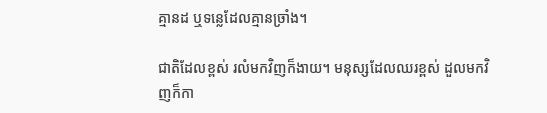គ្មានដ ឬទន្លេដែលគ្មានច្រាំង។

ជាតិដែលខ្ពស់ រលំមកវិញក៏ងាយ។ មនុស្សដែលឈរខ្ពស់ ដួលមកវិញក៏កា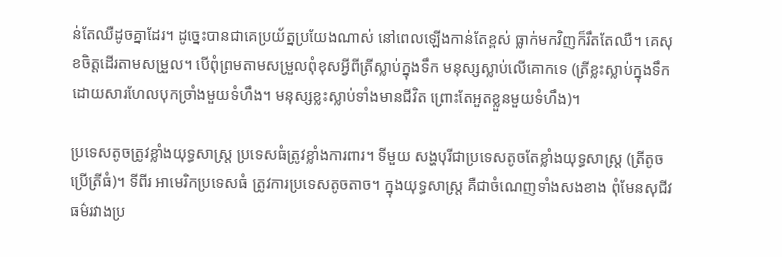ន់តែឈឺដូចគ្នាដែរ។ ដូច្នេះបានជាគេប្រយ័ត្នប្រយែងណាស់ នៅពេលឡើងកាន់តែខ្ពស់ ធ្លាក់មកវិញក៏រឹតតែឈឺ។ គេសុខចិត្តដើរតាមសម្រួល។ បើពុំព្រមតាមសម្រួលពុំខុសអ្វីពីត្រីស្លាប់ក្នុងទឹក មនុស្សស្លាប់លើគោកទេ (ត្រីខ្លះស្លាប់ក្នុងទឹកដោយសារហែលបុកច្រាំងមួយទំហឹង។ មនុស្សខ្លះស្លាប់ទាំងមានជីវិត ព្រោះតែអួតខ្លួនមួយទំហឹង)។

ប្រទេសតូចត្រូវខ្លាំងយុទ្ធសាស្រ្ត ប្រទេសធំត្រូវខ្លាំងការពារ។ ទីមួយ សង្ហបុរីជាប្រទេសតូចតែខ្លាំងយុទ្ធសាស្រ្ត (ត្រីតូច ប្រើត្រីធំ)។ ទីពីរ អាមេរិកប្រទេសធំ ត្រូវការប្រទេសតូចតាច។ ក្នុងយុទ្ធសាស្រ្ត គឺជាចំណេញទាំងសងខាង ពុំមែនសុជីវធម៌រវាងប្រ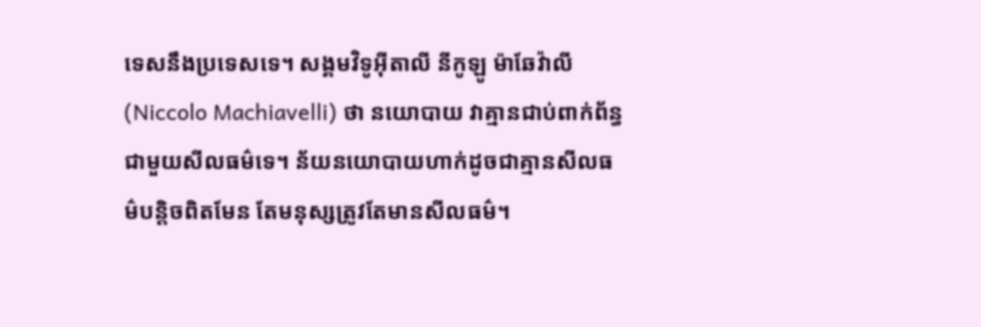ទេសនឹងប្រទេសទេ។ សង្គមវិទូអ៊ីតាលី នីកូឡូ ម៉ាឆែវ៉ាលី (Niccolo Machiavelli) ថា នយោបាយ វាគ្មានជាប់ពាក់ព័ន្ធជាមួយសីលធម៌ទេ។ ន័យនយោបាយហាក់ដូចជាគ្មានសីលធម៌បន្តិចពិតមែន តែមនុស្សត្រូវតែមានសីលធម៌។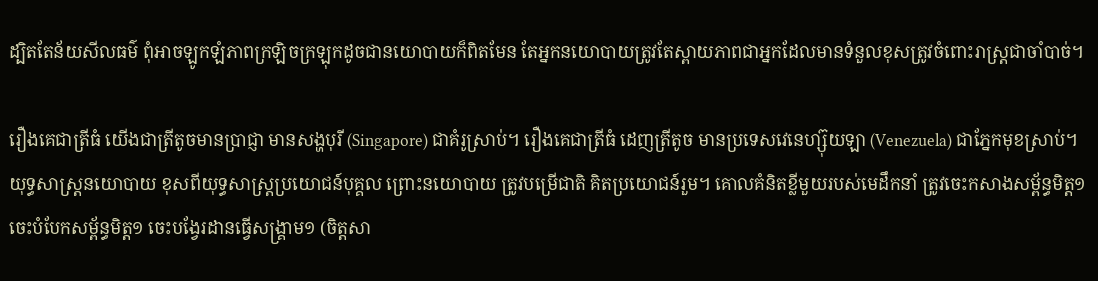ដ្បិតតែន័យសីលធម៌ ពុំអាចឡូកឡំភាពក្រឡិចក្រឡុកដូចជានយោបាយក៏ពិតមែន តែអ្នកនយោបាយត្រូវតែស្ពាយភាពជាអ្នកដែលមានទំនួលខុសត្រូវចំពោះរាស្រ្តជាចាំបាច់។

រឿងគេជាត្រីធំ យើងជាត្រីតូចមានប្រាជ្ញា មានសង្ហបុរី (Singapore) ជាគំរូស្រាប់។ រឿងគេជាត្រីធំ ដេញត្រីតូច មានប្រទេសវេនេហ្ស៊ុយឡា (Venezuela) ជាភ្នែកមុខស្រាប់។ យុទ្ធសាស្រ្តនយោបាយ ខុសពីយុទ្ធសាស្រ្តប្រយោជន៍បុគ្គល ព្រោះនយោបាយ ត្រូវបម្រើជាតិ គិតប្រយោជន៍រួម។ គោលគំនិតខ្លីមួយរបស់មេដឹកនាំ ត្រូវចេះកសាងសម័្ពន្ធមិត្ត១ ចេះបំបែកសម្ព័ន្ធមិត្ត១ ចេះបង្វែរដានធ្វើសង្រ្គាម១ (ចិត្តសា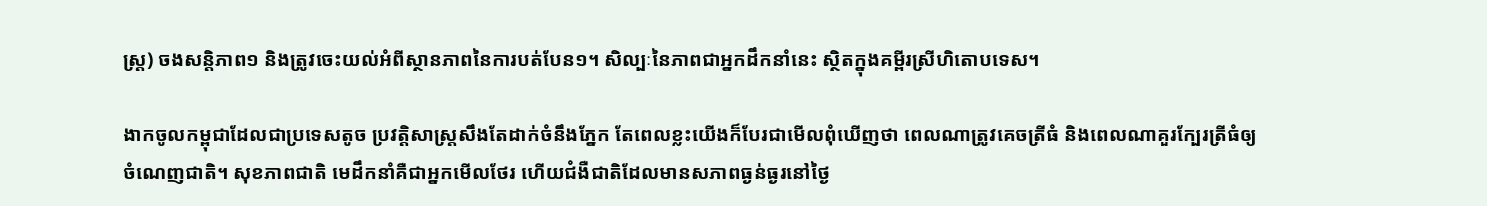ស្រ្ត) ចងសន្តិភាព១ និងត្រូវចេះយល់អំពីស្ថានភាពនៃការបត់បែន១។ សិល្បៈនៃភាពជាអ្នកដឹកនាំនេះ ស្ថិតក្នុងគម្ពីរស្រីហិតោបទេស។

ងាកចូលកម្ពុជាដែលជាប្រទេសតូច ប្រវត្តិសាស្រ្តសឹងតែដាក់ចំនឹងភ្នែក តែពេលខ្លះយើងក៏បែរជាមើលពុំឃើញថា ពេលណាត្រូវគេចត្រីធំ និងពេលណាគួរក្បែរត្រីធំឲ្យចំណេញជាតិ។ សុខភាពជាតិ មេដឹកនាំគឺជាអ្នកមើលថែរ ហើយជំងឺជាតិដែលមានសភាពធ្ងន់ធ្ងរនៅថ្ងៃ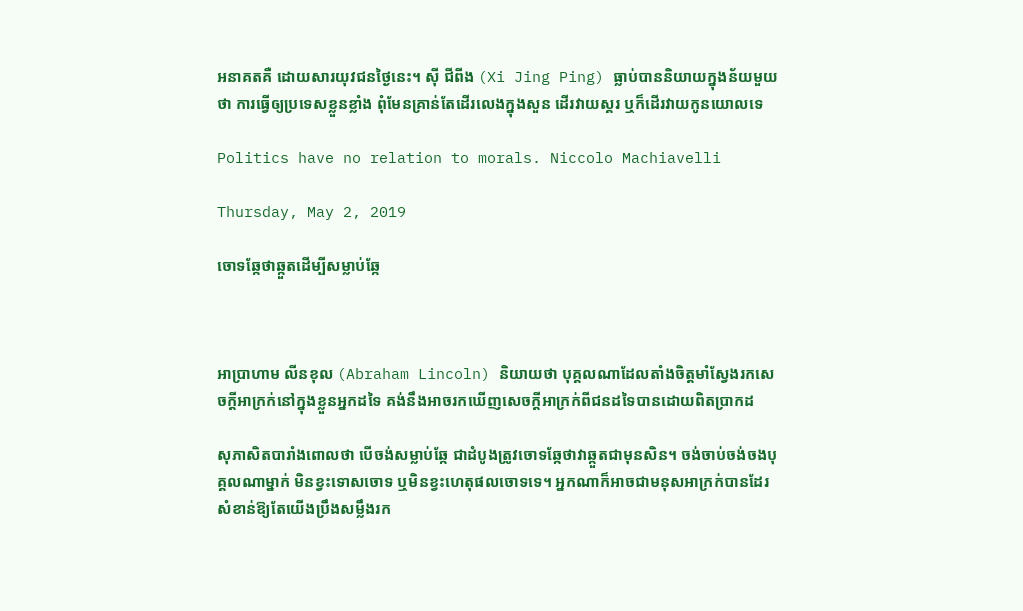អនាគតគឺ ដោយសារយុវជនថ្ងៃនេះ។ ស៊ី ជីពីង (Xi Jing Ping) ធ្លាប់បាននិយាយក្នុងន័យមួយថា ការធ្វើឲ្យប្រទេសខ្លួនខ្លាំង ពុំមែនគ្រាន់តែដើរលេងក្នុងសួន ដើរវាយស្គរ ឬក៏ដើរវាយកូនយោលទេ

Politics have no relation to morals. Niccolo Machiavelli

Thursday, May 2, 2019

ចោទឆ្កែថាឆ្កួតដើម្បីសម្លាប់ឆ្កែ



អាប្រាហាម លីនខុល (Abraham Lincoln) និយាយថា បុគ្គលណាដែលតាំងចិត្តមាំស្វែងរកសេចក្តីអាក្រក់នៅក្នុងខ្លួនអ្នកដទៃ គង់នឹងអាចរកឃើញសេចក្តីអាក្រក់ពីជនដទៃបានដោយពិតប្រាកដ

សុភាសិតបារាំងពោលថា បើចង់សម្លាប់ឆ្កែ ជាដំបូងត្រូវចោទឆ្កែថាវាឆ្កួតជាមុនសិន។ ចង់ចាប់ចង់ចងបុគ្គលណាម្នាក់ មិនខ្វះទោសចោទ ឬមិនខ្វះហេតុផលចោទទេ។ អ្នកណាក៏អាចជាមនុសអាក្រក់បានដែរ សំខាន់ឱ្យតែយើងប្រឹងសម្លឹងរក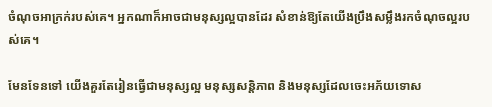ចំណុចអាក្រក់របស់គេ។ អ្នកណាក៏អាចជាមនុស្សល្អបានដែរ សំខាន់ឱ្យតែយើងប្រឹងសម្លឹងរកចំណុចល្អរបស់គេ។

មែនទែនទៅ យើងគួរតែរៀនធ្វើជាមនុស្សល្អ មនុស្សសន្តិភាព និងមនុស្សដែលចេះអភ័យទោស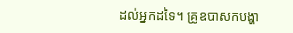ដល់អ្នកដទៃ។ គ្រូឧបាសកបង្ហា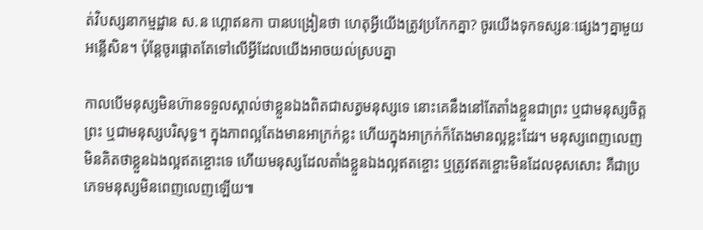ត់វិបស្សនាកម្មដ្ឋាន ស.ន ហ្គោឥនកា បានបង្រៀនថា ហេតុអ្វីយើងត្រូវប្រកែកគ្នា? ចូរយើងទុកទស្សនៈផ្សេងៗគ្នាមួយអន្លើសិន។ ប៉ុន្តែចូរផ្តោតតែទៅលើអ្វីដែលយើងអាចយល់ស្របគ្នា

កាលបើមនុស្សមិនហ៊ានទទួលស្គាល់ថាខ្លួនឯងពិតជាសត្វមនុស្សទេ នោះគេនឹងនៅតែតាំងខ្លួនជាព្រះ ឬជាមនុស្សចិត្តព្រះ ឬជាមនុស្សបរិសុទ្ធ។ ក្នុងភាពល្អតែងមានអាក្រក់ខ្លះ ហើយក្នុងអាក្រក់ក៏តែងមានល្អខ្លះដែរ។ មនុស្សពេញលេញ មិនគិតថាខ្លួនឯងល្អឥតខ្ចោះទេ ហើយមនុស្សដែលតាំងខ្លួនឯងល្អឥតខ្ចោះ ឬត្រូវឥតខ្ចោះមិនដែលខុសសោះ គឺជាប្រភេទមនុស្សមិនពេញលេញឡើយ៕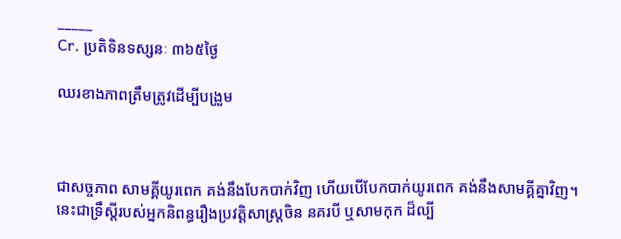_____
Cr. ប្រតិទិនទស្សនៈ ៣៦៥ថ្ងៃ

ឈរខាងភាពត្រឹមត្រូវដើម្បីបង្រួម



ជាសច្ចភាព សាមគ្គីយូរពេក គង់នឹងបែកបាក់វិញ ហើយបើបែកបាក់យូរពេក គង់នឹងសាមគ្គីគ្នាវិញ។ នេះជាទ្រឹស្តីរបស់អ្នកនិពន្ធរឿងប្រវត្តិសាស្រ្តចិន នគរបី ឬសាមកុក ដ៏ល្បី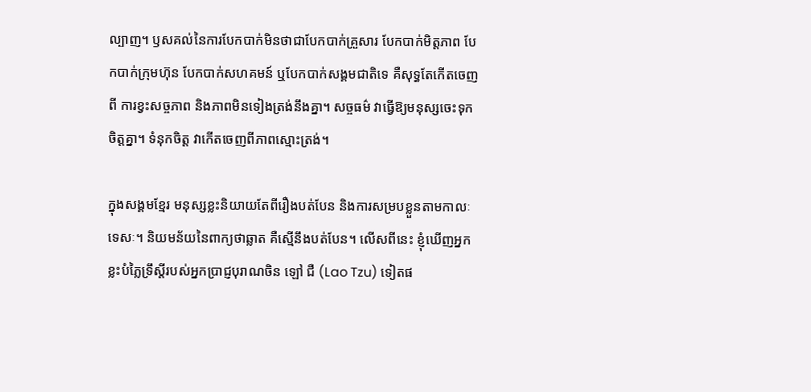ល្បាញ។ ឫសគល់នៃការបែកបាក់មិនថាជាបែកបាក់គ្រួសារ បែកបាក់មិត្តភាព បែកបាក់ក្រុមហ៊ុន បែកបាក់សហគមន៍ ឬបែកបាក់សង្គមជាតិទេ គឺសុទ្ធតែកើតចេញពី ការខ្វះសច្ចភាព និងភាពមិនទៀងត្រង់នឹងគ្នា។ សច្ចធម៌ វាធ្វើឱ្យមនុស្សចេះទុកចិត្តគ្នា។ ទំនុកចិត្ត វាកើតចេញពីភាពស្មោះត្រង់។

ក្នុងសង្គមខ្មែរ មនុស្សខ្លះនិយាយតែពីរឿងបត់បែន និងការសម្របខ្លួនតាមកាលៈទេសៈ។ និយមន័យនៃពាក្យថាឆ្លាត គឺស្មើនឹងបត់បែន។ លើសពីនេះ ខ្ញុំឃើញអ្នកខ្លះបំភ្លៃទ្រឹស្តីរបស់អ្នកប្រាជ្ញបុរាណចិន ឡៅ ជឺ (Lao Tzu) ទៀតផ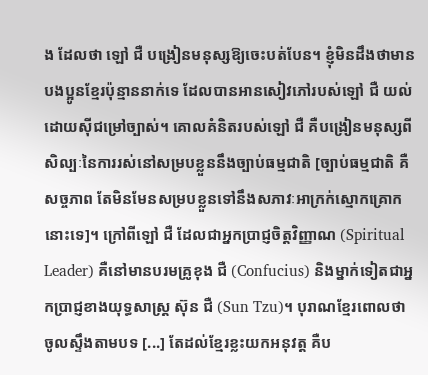ង ដែលថា ឡៅ ជឺ បង្រៀនមនុស្សឱ្យចេះបត់បែន។ ខ្ញុំមិនដឹងថាមានបងប្អូនខ្មែរប៉ុន្មាននាក់ទេ ដែលបានអានសៀវភៅរបស់ឡៅ ជឺ យល់ដោយស៊ីជម្រៅច្បាស់។ គោលគំនិតរបស់ឡៅ ជឺ គឺបង្រៀនមនុស្សពីសិល្បៈនៃការរស់នៅសម្របខ្លួននឹងច្បាប់ធម្មជាតិ [ច្បាប់ធម្មជាតិ គឺសច្ចភាព តែមិនមែនសម្របខ្លួនទៅនឹងសភាវៈអាក្រក់ស្មោកគ្រោកនោះទេ]។ ក្រៅពីឡៅ ជឺ ដែលជាអ្នកប្រាជ្ញចិត្តវិញ្ញាណ (Spiritual Leader) គឺនៅមានបរមគ្រូខុង ជឺ (Confucius) និងម្នាក់ទៀតជាអ្នកប្រាជ្ញខាងយុទ្ធសាស្រ្ត ស៊ុន ជឺ (Sun Tzu)។ បុរាណខ្មែរពោលថា ចូលស្ទឹងតាមបទ [...] តែដល់ខ្មែរខ្លះយកអនុវត្ត គឺប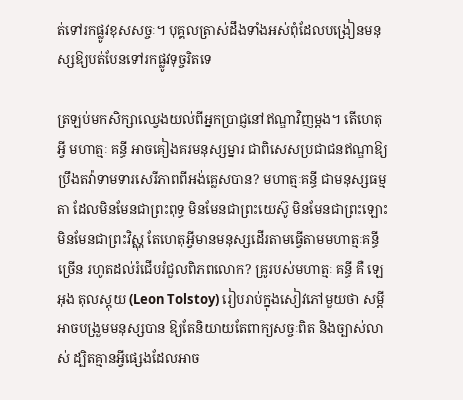ត់ទៅរកផ្លូវខុសសច្ចៈ។ បុគ្គលត្រាស់ដឹងទាំងអស់ពុំដែលបង្រៀនមនុស្សឱ្យបត់បែនទៅរកផ្លូវទុច្ចរិតទេ

ត្រឡប់មកសិក្សាឈ្វេងយល់ពីអ្នកប្រាជ្ញនៅឥណ្ឌាវិញម្តង។ តើហេតុអ្វី មហាត្មៈ គន្ធី អាចគៀងគរមនុស្សម្នារ ជាពិសេសប្រជាជនឥណ្ឌាឱ្យប្រឹងតវ៉ាទាមទារសេរីភាពពីអង់គ្លេសបាន? មហាត្មៈគន្ធី ជាមនុស្សធម្មតា ដែលមិនមែនជាព្រះពុទ្ធ មិនមែនជាព្រះយេស៊ូ មិនមែនជាព្រះឡោះ មិនមែនជាព្រះវិស្ណុ តែហេតុអ្វីមានមនុស្សដើរតាមធ្វើតាមមហាត្មៈគន្ធីច្រើន រហូតដល់រំជើបរំជួលពិភពលោក? គ្រូរបស់មហាត្មៈ គន្ធី គឺ ឡេអុង តុលស្តុយ (Leon Tolstoy) រៀបរាប់ក្នុងសៀវភៅមួយថា សម្តីអាចបង្រួមមនុស្សបាន ឱ្យតែនិយាយតែពាក្យសច្ចៈពិត និងច្បាស់លាស់ ដ្បិតគ្មានអ្វីផ្សេងដែលអាច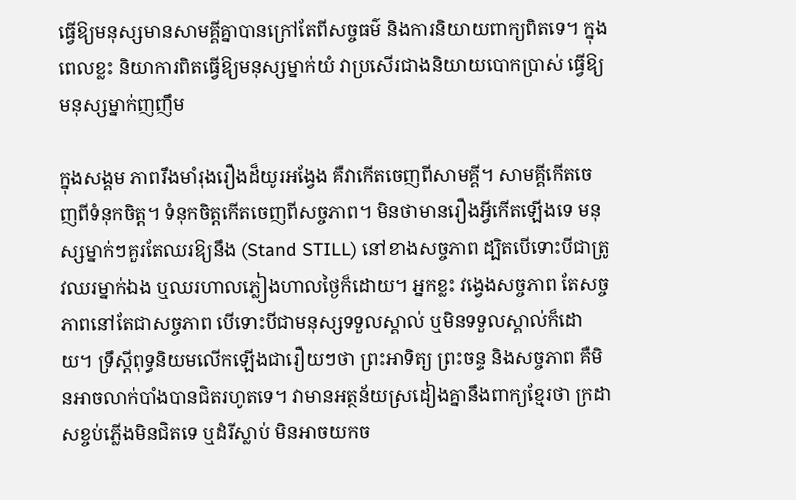ធ្វើឱ្យមនុស្សមានសាមគ្គីគ្នាបានក្រៅតែពីសច្ចធម៌ និងការនិយាយពាក្យពិតទេ។ ក្នុងពេលខ្លះ និយាការពិតធ្វើឱ្យមនុស្សម្នាក់យំ វាប្រសើរជាងនិយាយបោកប្រាស់ ធ្វើឱ្យមនុស្សម្នាក់ញញឹម

ក្នុងសង្គម ភាពរឹងមាំរុងរឿងដ៏យូរអង្វែង គឺវាកើតចេញពីសាមគ្គី។ សាមគ្គីកើតចេញពីទំនុកចិត្ត។ ទំនុកចិត្តកើតចេញពីសច្ចភាព។ មិនថាមានរឿងអ្វីកើតឡើងទេ មនុស្សម្នាក់ៗគួរតែឈរឱ្យនឹង (Stand STILL) នៅខាងសច្ចភាព ដ្បិតបើទោះបីជាត្រូវឈរម្នាក់ឯង ឬឈរហាលភ្លៀងហាលថ្ងៃក៏ដោយ។ អ្នកខ្លះ វង្វេងសច្ចភាព តែសច្ចភាពនៅតែជាសច្ចភាព បើទោះបីជាមនុស្សទទួលស្គាល់ ឬមិនទទួលស្គាល់ក៏ដោយ។ ទ្រឹស្តីពុទ្ធនិយមលើកឡើងជារឿយៗថា ព្រះអាទិត្យ ព្រះចន្ទ និងសច្ចភាព គឺមិនអាចលាក់បាំងបានជិតរហូតទេ។ វាមានអត្ថន័យស្រដៀងគ្នានឹងពាក្យខ្មែរថា ក្រដាសខ្ចប់ភ្លើងមិនជិតទេ ឬដំរីស្លាប់ មិនអាចយកច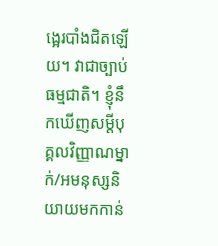ង្អេរបាំងជិតឡើយ។ វាជាច្បាប់ធម្មជាតិ។ ខ្ញុំនឹកឃើញសម្តីបុគ្គលវិញ្ញាណម្នាក់/អមនុស្សនិយាយមកកាន់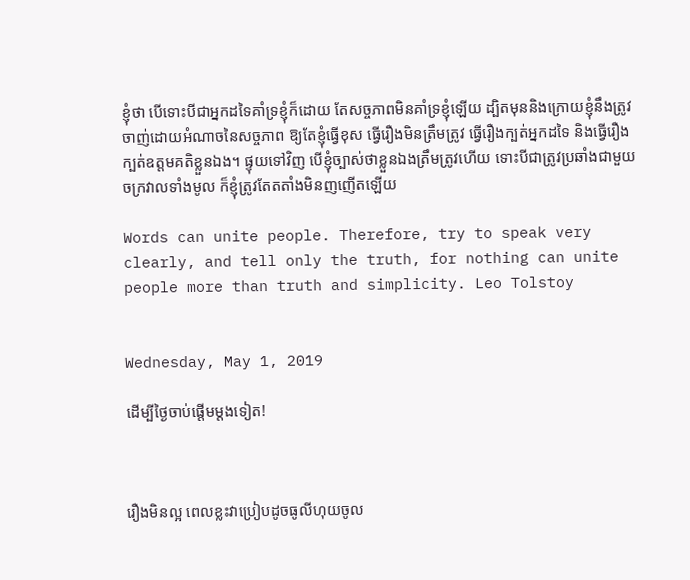ខ្ញុំថា បើទោះបីជាអ្នកដទៃគាំទ្រខ្ញុំក៏ដោយ តែសច្ចភាពមិនគាំទ្រខ្ញុំឡើយ ដ្បិតមុននិងក្រោយខ្ញុំនឹងត្រូវចាញ់ដោយអំណាចនៃសច្ចភាព ឱ្យតែខ្ញុំធ្វើខុស ធ្វើរឿងមិនត្រឹមត្រូវ ធ្វើរឿងក្បត់អ្នកដទៃ និងធ្វើរឿងក្បត់ឧត្តមគតិខ្លួនឯង។ ផ្ទុយទៅវិញ បើខ្ញុំច្បាស់ថាខ្លួនឯងត្រឹមត្រូវហើយ ទោះបីជាត្រូវប្រឆាំងជាមួយចក្រវាលទាំងមូល ក៏ខ្ញុំត្រូវតែតតាំងមិនញញើតឡើយ

Words can unite people. Therefore, try to speak very clearly, and tell only the truth, for nothing can unite people more than truth and simplicity. Leo Tolstoy


Wednesday, May 1, 2019

ដើម្បីថ្ងៃចាប់ផ្ដើមម្ដងទៀត!



រឿងមិនល្អ ពេលខ្លះវាប្រៀបដូចធូលីហុយចូល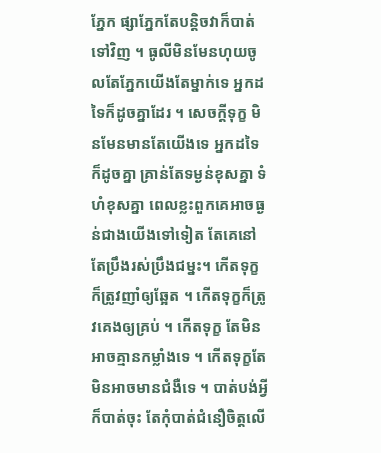ភ្នែក ផ្សាភ្នែកតែបន្ដិចវាក៏បាត់ទៅវិញ ។ ធូលីមិនមែនហុយចូលតែភ្នែកយើងតែម្នាក់ទេ អ្នកដទៃក៏ដូចគ្នាដែរ ។ សេចក្ដីទុក្ខ មិនមែនមានតែយើងទេ អ្នកដទៃក៏ដូចគ្នា គ្រាន់តែទម្ងន់ខុសគ្នា ទំហំខុសគ្នា ពេលខ្លះពួកគេអាចធ្ងន់ជាងយើងទៅទៀត តែគេនៅតែប្រឹងរស់ប្រឹងជម្នះ។ កើតទុក្ខក៏ត្រូវញាំឲ្យឆ្អែត ។ កើតទុក្ខក៏ត្រូវគេងឲ្យគ្រប់ ។ កើតទុក្ខ តែមិនអាចគ្មានកម្លាំងទេ ។ កើតទុក្ខតែមិនអាចមានជំងឺទេ ។ បាត់បង់អ្វីក៏បាត់ចុះ តែកុំបាត់ជំនឿចិត្តលើ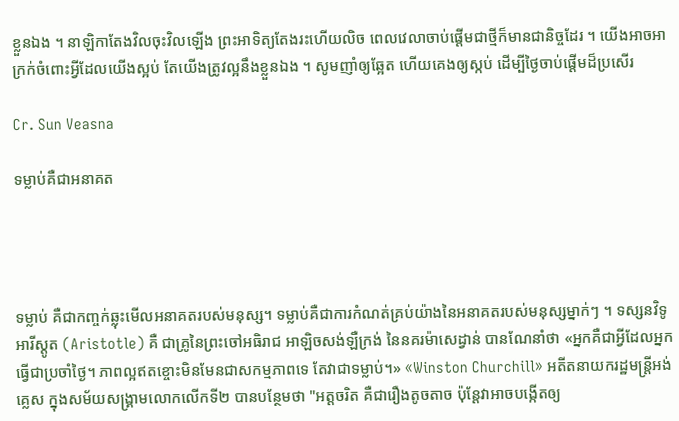ខ្លួនឯង ។ នាឡិកាតែងវិលចុះវិលឡើង ព្រះអាទិត្យតែងរះហើយលិច ពេលវេលាចាប់ផ្ដើមជាថ្មីក៏មានជានិច្ចដែរ ។ យើងអាចអាក្រក់ចំពោះអ្វីដែលយើងស្អប់ តែយើងត្រូវល្អនឹងខ្លួនឯង ។ សូមញាំឲ្យឆ្អែត ហើយគេងឲ្យស្កប់ ដើម្បីថ្ងៃចាប់ផ្ដើមដ៏ប្រសើរ

Cr. Sun Veasna

ទម្លាប់គឺជាអនាគត




ទម្លាប់ គឺជាកញ្ចក់ឆ្លុះមើលអនាគតរបស់មនុស្ស។ ទម្លាប់គឺជាការកំណត់គ្រប់យ៉ាងនៃអនាគតរបស់មនុស្សម្នាក់ៗ ។ ទស្សនវិទូ អារីស្តូត (Aristotle) គឺ ជាគ្រូនៃព្រះចៅអធិរាជ អាឡិចសង់ឡឺក្រង់ នៃនគរម៉ាសេដ្វាន់ បានណែនាំថា «អ្នកគឺជាអ្វីដែលអ្នកធ្វើជាប្រចាំថ្ងៃ។ ភាពល្អឥតខ្ចោះមិនមែនជាសកម្មភាពទេ តែវាជាទម្លាប់។» «Winston Churchill» អតីតនាយករដ្ឋមន្រ្តីអង់គ្លេស ក្នុងសម័យសង្គ្រាមលោកលើកទី២ បានបន្ថែមថា "អត្តចរិត គឺជារឿងតូចតាច ប៉ុន្តែវាអាចបង្កើតឲ្យ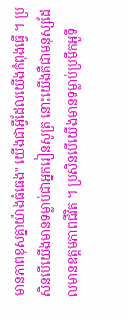មានភាពខុសគ្នាយ៉ាងធំធេង" យើងជាអ្វីដែលយើងកំពុងធ្វើ ។ ប្រសិនបើយើងមានទម្លាប់ជាអ្នករៀនសូត្រ នោះយើងគឺជាមនុស្សដែលមានឧត្ដមភាពជីវិត ។ ប្រសិនបើយើងមានទម្លាប់ប្រមឹកអួទី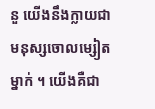នួ យើងនឹងក្លាយជាមនុស្សចោលម្សៀតម្នាក់ ។ យើងគឺជា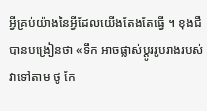អ្វីគ្រប់យ៉ាងនៃអ្វីដែលយើងតែងតែធ្វើ ។ ខុងជឺ បានបង្រៀនថា «ទឹក អាចផ្លាស់ប្តូររូបរាងរបស់វាទៅតាម ថូ កែ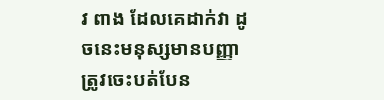វ ពាង ដែលគេដាក់វា ដូចនេះមនុស្សមានបញ្ញា ត្រូវចេះបត់បែន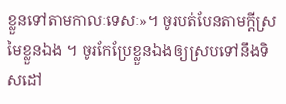ខ្លួនទៅតាមកាលៈទេសៈ»។ ចូរបត់បែនតាមក្ដីស្រមៃខ្លួនឯង ។ ចូរកែប្រែខ្លួនឯងឲ្យស្របទៅនឹងទិសដៅ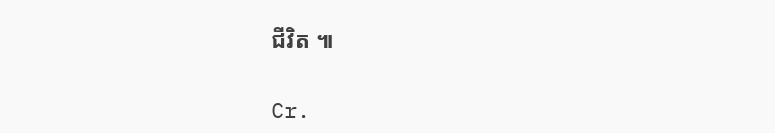ជីវិត ៕

Cr.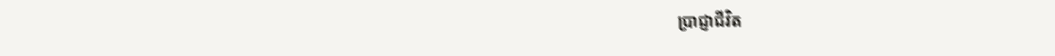ប្រាជ្ញាជីវិត